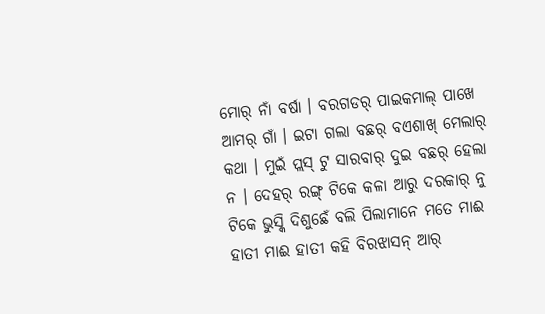ମୋର୍ ନାଁ ବର୍ଷା । ବରଗଡର୍ ପାଇକମାଲ୍ ପାଖେ ଆମର୍ ଗାଁ । ଇଟା ଗଲା ବଛର୍ ବଏଶାଖ୍ ମେଲାର୍ କଥା । ମୁଇଁ ପ୍ଲସ୍ ଟୁ ସାରବାର୍ ଦୁଇ ବଛର୍ ହେଲା ନ । ଦେହର୍ ରଙ୍ଗ୍ ଟିକେ କଳା ଆରୁ ଦରକାର୍ ନୁ ଟିକେ ଭୁସ୍କି ଦିଶୁଛେଁ ବଲି ପିଲାମାନେ ମତେ ମାଈ ହାତୀ ମାଈ ହାତୀ କହି ବିରଝାସନ୍ ଆର୍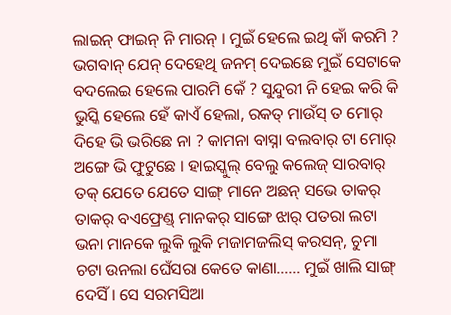ଲାଇନ୍ ଫାଇନ୍ ନି ମାରନ୍ । ମୁଇଁ ହେଲେ ଇଥି କାଁ କରମି ? ଭଗବାନ୍ ଯେନ୍ ଦେହେଥି ଜନମ୍ ଦେଇଛେ ମୁଇଁ ସେଟାକେ ବଦଲେଇ ହେଲେ ପାରମି କେଁ ? ସୁନ୍ଦୁରୀ ନି ହେଇ କରି କି ଭୁସ୍କି ହେଲେ ହେଁ କାଏଁ ହେଲା, ରକତ୍ ମାଉଁସ୍ ତ ମୋର୍ ଦିହେ ଭି ଭରିଛେ ନା ? କାମନା ବାସ୍ନା ବଲବାର୍ ଟା ମୋର୍ ଅଙ୍ଗେ ଭି ଫୁଟୁଛେ । ହାଇସ୍କୁଲ୍ ବେଲୁ କଲେଜ୍ ସାରବାର୍ ତକ୍ ଯେତେ ଯେତେ ସାଙ୍ଗ୍ ମାନେ ଅଛନ୍ ସଭେ ତାକର୍ ତାକର୍ ବଏଫ୍ରେଣ୍ଡ୍ ମାନକର୍ ସାଙ୍ଗେ ଝାର୍ ପତରା ଲଟା ଭନା ମାନକେ ଲୁକି ଲୁକି ମଜାମଜଲିସ୍ କରସନ୍, ଚୁମା ଚଟା ଉନଲା ଘେଁସରା କେତେ କାଣା…… ମୁଇଁ ଖାଲି ସାଙ୍ଗ୍ ଦେସିଁ । ସେ ସରମସିଆ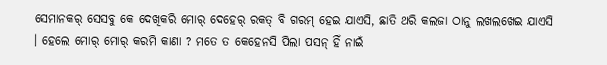ସେମାନକର୍ ସେସବୁ କେ ଦେଖିକରି ମୋର୍ ଦେହେର୍ ରକତ୍ ବି ଗରମ୍ ହେଇ ଯାଏସି, ଛାତି ଥରି କଲଜା ଠାନୁ ଲଖଲଖେଇ ଯାଏସି । ହେଲେ ମୋର୍ ମୋର୍ କରମି କାଣା ? ମତେ ତ କେହେନସି ପିଲା ପସନ୍ ହିଁ ନାଇଁ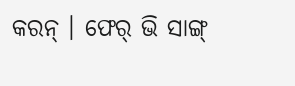କରନ୍ । ଫେର୍ ଭି ସାଙ୍ଗ୍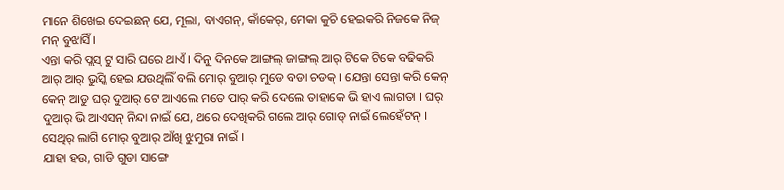ମାନେ ଶିଖେଇ ଦେଇଛନ୍ ଯେ, ମୂଲା, ବାଏଗନ୍, କାଁକେର୍, ମେକା କୁଚି ହେଇକରି ନିଜକେ ନିଜ୍ ମନ୍ ବୁଝାସିଁ ।
ଏନ୍ତା କରି ପ୍ଲସ୍ ଟୁ ସାରି ଘରେ ଥାଏଁ । ଦିନୁ ଦିନକେ ଆଙ୍ଗଲ୍ ଜାଙ୍ଗଲ୍ ଆର୍ ଟିକେ ଟିକେ ବଢିକରି ଆର୍ ଆର୍ ଭୁସ୍କି ହେଇ ଯଉଥିଲିଁ ବଲି ମୋର୍ ବୁଆର୍ ମୁଡେ ବଡା ଚଡକ୍ । ଯେନ୍ତା ସେନ୍ତା କରି କେନ୍ କେନ୍ ଆଡୁ ଘର୍ ଦୁଆର୍ ଟେ ଆଏଲେ ମତେ ପାର୍ କରି ଦେଲେ ତାହାକେ ଭି ହାଏ ଲାଗତା । ଘର୍ ଦୁଆର୍ ଭି ଆଏସନ୍ ନିନ୍ଦା ନାଇଁ ଯେ, ଥରେ ଦେଖିକରି ଗଲେ ଆର୍ ଗୋଡ୍ ନାଇଁ ଲେହେଁଟନ୍ । ସେଥିର୍ ଲାଗି ମୋର୍ ବୁଆର୍ ଆଁଖି ଝୁମୁରା ନାଇଁ ।
ଯାହା ହଉ, ଗାଡି ଗୁଡା ସାଙ୍ଗେ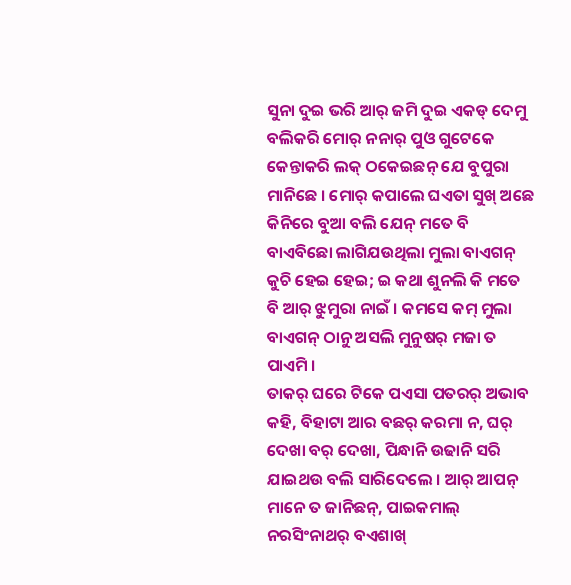ସୁନା ଦୁଇ ଭରି ଆର୍ ଜମି ଦୁଇ ଏକଡ୍ ଦେମୁ ବଲିକରି ମୋର୍ ନନାର୍ ପୁଓ ଗୁଟେକେ କେନ୍ତାକରି ଲକ୍ ଠକେଇଛନ୍ ଯେ ବୁପୁରା ମାନିଛେ । ମୋର୍ କପାଲେ ଘଏତା ସୁଖ୍ ଅଛେ କିନିରେ ବୁଆ ବଲି ଯେନ୍ ମତେ ବି ବାଏବିଛୋ ଲାଗିଯଉଥିଲା ମୁଲା ବାଏଗନ୍ କୁଚି ହେଇ ହେଇ; ଇ କଥା ଶୁନଲି କି ମତେ ବି ଆର୍ ଝୁମୁରା ନାଇଁ । କମସେ କମ୍ ମୁଲା ବାଏଗନ୍ ଠାନୁ ଅସଲି ମୁନୁଷର୍ ମଜା ତ ପାଏମି ।
ତାକର୍ ଘରେ ଟିକେ ପଏସା ପତରର୍ ଅଭାବ କହି, ବିହାଟା ଆର ବଛର୍ କରମା ନ, ଘର୍ ଦେଖା ବର୍ ଦେଖା, ପିନ୍ଧାନି ଉଢାନି ସରି ଯାଇଥଉ ବଲି ସାରିଦେଲେ । ଆର୍ ଆପନ୍ ମାନେ ତ ଜାନିଛନ୍, ପାଇକମାଲ୍ ନରସିଂନାଥର୍ ବଏଶାଖ୍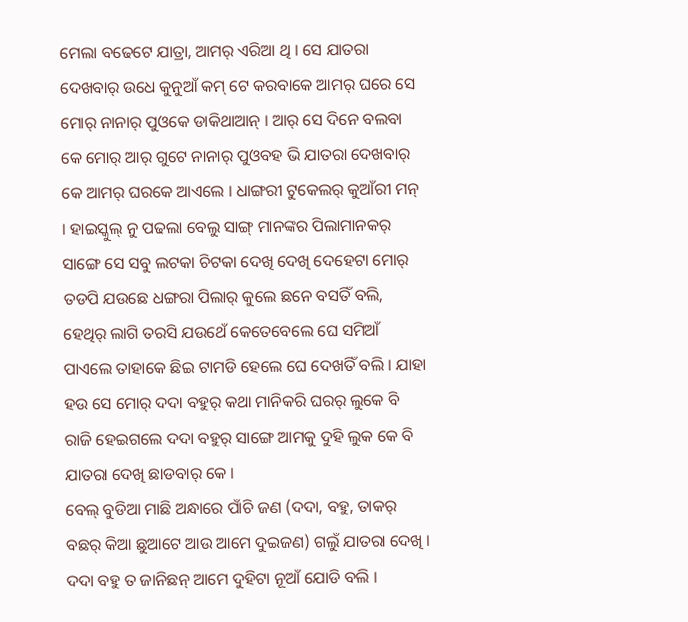ମେଲା ବଢେଟେ ଯାତ୍ରା, ଆମର୍ ଏରିଆ ଥି । ସେ ଯାତରା ଦେଖବାର୍ ଉଧେ କୁନୁଆଁ କମ୍ ଟେ କରବାକେ ଆମର୍ ଘରେ ସେ ମୋର୍ ନାନାର୍ ପୁଓକେ ଡାକିଥାଆନ୍ । ଆର୍ ସେ ଦିନେ ବଲବା କେ ମୋର୍ ଆର୍ ଗୁଟେ ନାନାର୍ ପୁଓବହ ଭି ଯାତରା ଦେଖବାର୍ କେ ଆମର୍ ଘରକେ ଆଏଲେ । ଧାଙ୍ଗରୀ ଟୁକେଲର୍ କୁଆଁରୀ ମନ୍ । ହାଇସ୍କୁଲ୍ ନୁ ପଢଲା ବେଲୁ ସାଙ୍ଗ୍ ମାନଙ୍କର ପିଲାମାନକର୍ ସାଙ୍ଗେ ସେ ସବୁ ଲଟକା ଚିଟକା ଦେଖି ଦେଖି ଦେହେଟା ମୋର୍ ତଡପି ଯଉଛେ ଧଙ୍ଗରା ପିଲାର୍ କୁଲେ ଛନେ ବସତିଁ ବଲି, ହେଥିର୍ ଲାଗି ତରସି ଯଉଥେଁ କେତେବେଲେ ଘେ ସମିଆଁ ପାଏଲେ ତାହାକେ ଛିଇ ଟାମଡି ହେଲେ ଘେ ଦେଖତିଁ ବଲି । ଯାହା ହଉ ସେ ମୋର୍ ଦଦା ବହୁର୍ କଥା ମାନିକରି ଘରର୍ ଲୁକେ ବି ରାଜି ହେଇଗଲେ ଦଦା ବହୁର୍ ସାଙ୍ଗେ ଆମକୁ ଦୁହି ଲୁକ କେ ବି ଯାତରା ଦେଖି ଛାଡବାର୍ କେ ।
ବେଲ୍ ବୁଡିଆ ମାଛି ଅନ୍ଧାରେ ପାଁଚି ଜଣ (ଦଦା, ବହୁ, ତାକର୍ ବଛର୍ କିଆ ଛୁଆଟେ ଆଉ ଆମେ ଦୁଇଜଣ) ଗଲୁଁ ଯାତରା ଦେଖି । ଦଦା ବହୁ ତ ଜାନିଛନ୍ ଆମେ ଦୁହିଟା ନୂଆଁ ଯୋଡି ବଲି ।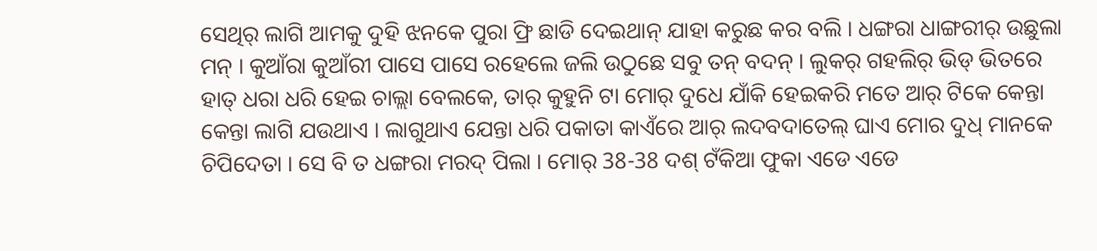ସେଥିର୍ ଲାଗି ଆମକୁ ଦୁହି ଝନକେ ପୁରା ଫ୍ରି ଛାଡି ଦେଇଥାନ୍ ଯାହା କରୁଛ କର ବଲି । ଧଙ୍ଗରା ଧାଙ୍ଗରୀର୍ ଉଛୁଲା ମନ୍ । କୁଆଁରା କୁଆଁରୀ ପାସେ ପାସେ ରହେଲେ ଜଲି ଉଠୁଛେ ସବୁ ତନ୍ ବଦନ୍ । ଲୁକର୍ ଗହଲିର୍ ଭିଡ୍ ଭିତରେ ହାତ୍ ଧରା ଧରି ହେଇ ଚାଲ୍ଲା ବେଲକେ, ତାର୍ କୁହୁନି ଟା ମୋର୍ ଦୁଧେ ଯାଁକି ହେଇକରି ମତେ ଆର୍ ଟିକେ କେନ୍ତା କେନ୍ତା ଲାଗି ଯଉଥାଏ । ଲାଗୁଥାଏ ଯେନ୍ତା ଧରି ପକାତା କାଏଁରେ ଆର୍ ଲଦବଦାତେଲ୍ ଘାଏ ମୋର ଦୁଧ୍ ମାନକେ ଚିପିଦେତା । ସେ ବି ତ ଧଙ୍ଗରା ମରଦ୍ ପିଲା । ମୋର୍ 38-38 ଦଶ୍ ଟଁକିଆ ଫୁକା ଏଡେ ଏଡେ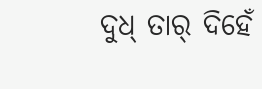ଦୁଧ୍ ତାର୍ ଦିହେଁ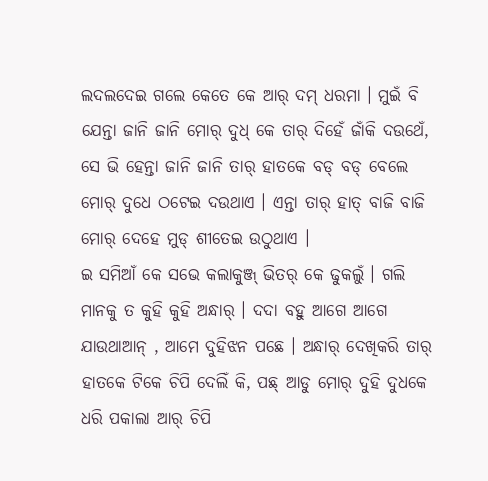ଲଦଲଦେଇ ଗଲେ କେତେ କେ ଆର୍ ଦମ୍ ଧରମା । ମୁଇଁ ବି ଯେନ୍ତା ଜାନି ଜାନି ମୋର୍ ଦୁଧ୍ କେ ତାର୍ ଦିହେଁ ଜାଁକି ଦଉଥେଁ, ସେ ଭି ହେନ୍ତା ଜାନି ଜାନି ତାର୍ ହାତକେ ବଡ୍ ବଡ୍ ବେଲେ ମୋର୍ ଦୁଧେ ଠଟେଇ ଦଉଥାଏ । ଏନ୍ତା ତାର୍ ହାତ୍ ବାଜି ବାଜି ମୋର୍ ଦେହେ ମୁଡ୍ ଶୀତେଇ ଉଠୁଥାଏ ।
ଇ ସମିଆଁ କେ ସଭେ କଲାକୁଞ୍ଜ୍ ଭିତର୍ କେ ଢୁକଲୁଁ । ଗଲି ମାନକୁ ତ କୁହି କୁହି ଅନ୍ଧାର୍ । ଦଦା ବହୁ ଆଗେ ଆଗେ ଯାଉଥାଆନ୍ , ଆମେ ଦୁହିଝନ ପଛେ । ଅନ୍ଧାର୍ ଦେଖିକରି ତାର୍ ହାତକେ ଟିକେ ଚିପି ଦେଲିଁ କି, ପଛ୍ ଆଡୁ ମୋର୍ ଦୁହି ଦୁଧକେ ଧରି ପକାଲା ଆର୍ ଚିପି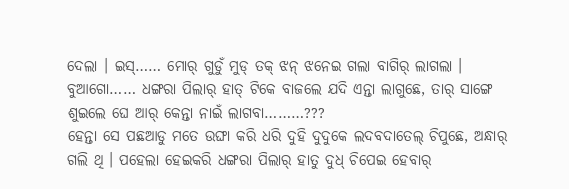ଦେଲା । ଇସ୍…… ମୋର୍ ଗୁଡୁଁ ମୁଡ୍ ତକ୍ ଝନ୍ ଝନେଇ ଗଲା ବାଗିର୍ ଲାଗଲା । ବୁଆଗୋ…… ଧଙ୍ଗରା ପିଲାର୍ ହାତ୍ ଟିକେ ବାଜଲେ ଯଦି ଏନ୍ତା ଲାଗୁଛେ, ତାର୍ ସାଙ୍ଗେ ଶୁଇଲେ ଘେ ଆର୍ କେନ୍ତା ନାଇଁ ଲାଗବା………???
ହେନ୍ତା ସେ ପଛଆଡୁ ମତେ ଉଙ୍ଘା କରି ଧରି ଦୁହି ଦୁଦୁକେ ଲଦବଦାତେଲ୍ ଚିପୁଛେ, ଅନ୍ଧାର୍ ଗଲି ଥି । ପହେଲା ହେଇକରି ଧଙ୍ଗରା ପିଲାର୍ ହାତୁ ଦୁଧ୍ ଚିପେଇ ହେବାର୍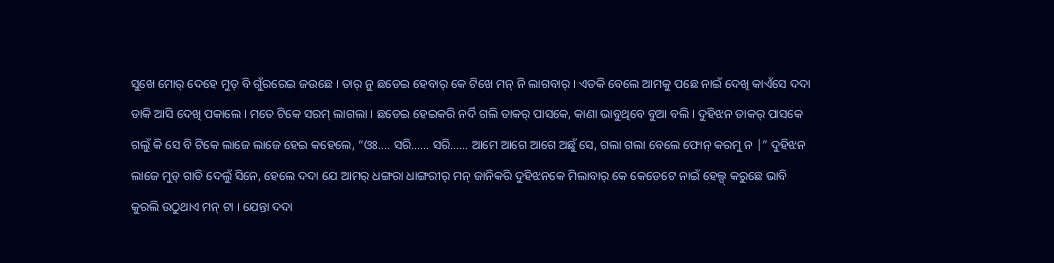ସୁଖେ ମୋର୍ ଦେହେ ମୁଡ୍ ବି ଗୁଁରରେଇ ଜଉଛେ । ତାର୍ ନୁ ଛଡେଇ ହେବାର୍ କେ ଟିଖେ ମନ୍ ନି ଲାଗବାର୍ । ଏତକି ବେଲେ ଆମକୁ ପଛେ ନାଇଁ ଦେଖି କାଏଁସେ ଦଦା ଡାକି ଆସି ଦେଖି ପକାଲେ । ମତେ ଟିକେ ସରମ୍ ଲାଗଲା । ଛଡେଇ ହେଇକରି ନର୍ଦି ଗଲି ତାକର୍ ପାସକେ, କାଣା ଭାବୁଥିବେ ବୁଆ ବଲି । ଦୁହିଝନ ତାକର୍ ପାସକେ ଗଲୁଁ କି ସେ ବି ଟିକେ ଲାଜେ ଲାଜେ ହେଇ କହେଲେ, “ଓଃ…. ସରି…… ସରି…… ଆମେ ଆଗେ ଆଗେ ଅଛୁଁ ସେ, ଗଲା ଗଲା ବେଲେ ଫୋନ୍ କରମୁ ନ |” ଦୁହିଝନ ଲାଜେ ମୁଡ୍ ଗାଡି ଦେଲୁଁ ସିନେ, ହେଲେ ଦଦା ଯେ ଆମର୍ ଧଙ୍ଗରା ଧାଙ୍ଗରୀର୍ ମନ୍ ଜାନିକରି ଦୁହିଝନକେ ମିଲାବାର୍ କେ କେଡେଟେ ନାଇଁ ହେଲ୍ପ୍ କରୁଛେ ଭାବି କୁରଲି ଉଠୁଥାଏ ମନ୍ ଟା । ଯେନ୍ତା ଦଦା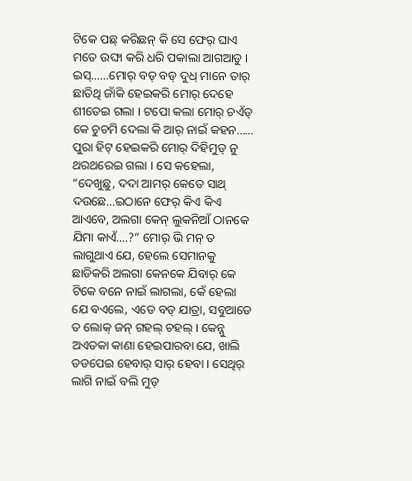ଟିକେ ପଛ୍ କରିଛନ୍ କି ସେ ଫେର୍ ଘାଏ ମତେ ଉଙ୍ଘା କରି ଧରି ପକାଲା ଆଗଆଡୁ । ଇସ୍……ମୋର୍ ବଡ୍ ବଡ୍ ଦୁଧ୍ ମାନେ ତାର୍ ଛାତିଥି ଜାଁକି ହେଇକରି ମୋର୍ ଦେହେ ଶୀତେଇ ଗଲା । ଟପୋ କଲା ମୋର୍ ଚଏଁଡ୍ କେ ଚୁଚମି ଦେଲା କି ଆର୍ ନାଇଁ କହନ…… ପୁରା ହିଟ୍ ହେଇକରି ମୋର୍ ଦିହିମୁଡ୍ ନୁ ଥରଥରେଇ ଗଲା । ସେ କହେଲା, “ଦେଖୁଛୁ, ଦଦା ଆମର୍ କେତେ ସାଥ୍ ଦଉଛେ…ଇଠାନେ ଫେର୍ କିଏ କିଏ ଆଏବେ, ଅଲଗା କେନ୍ ଲୁକନିଆଁ ଠାନକେ ଯିମା କାଏଁ….?” ମୋର୍ ଭି ମନ୍ ତ ଲାଗୁଥାଏ ଯେ, ହେଲେ ସେମାନକୁ ଛାଡିକରି ଅଲଗା କେନକେ ଯିବାର୍ କେ ଟିକେ ବନେ ନାଇଁ ଲାଗଲା, କେଁ ହେଲା ଯେ ବଏଲେ, ଏଡେ ବଡ୍ ଯାତ୍ରା, ସବୁଆଡେ ତ ଲୋକ୍ ଜନ୍ ଗହଲ୍ ଚହଲ୍ । କେନ୍ନୁ ଅଏତକା କାଣା ହେଇପାରବା ଯେ, ଖାଲି ତଡପେଇ ହେବାର୍ ସାର୍ ହେବା । ସେଥିର୍ ଲାଗି ନାଇଁ ବଲି ମୁଡ୍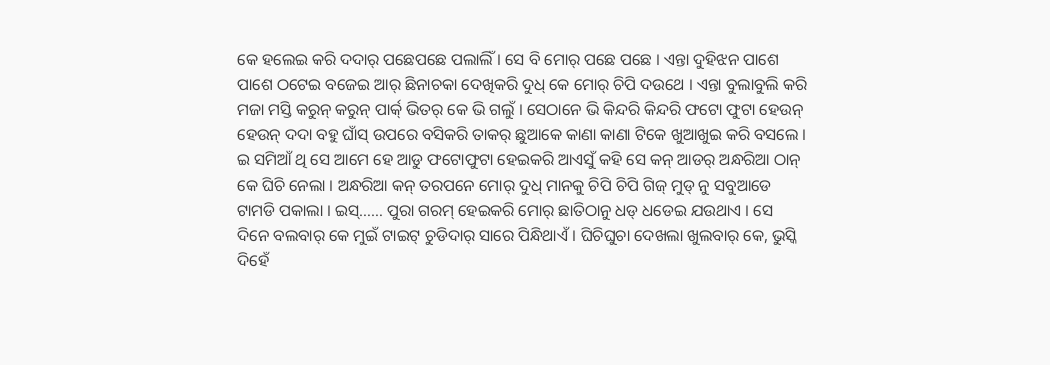କେ ହଲେଇ କରି ଦଦାର୍ ପଛେପଛେ ପଲାଲିଁ । ସେ ବି ମୋର୍ ପଛେ ପଛେ । ଏନ୍ତା ଦୁହିଝନ ପାଶେ ପାଶେ ଠଟେଇ ବଜେଇ ଆର୍ ଛିନାଚକା ଦେଖିକରି ଦୁଧ୍ କେ ମୋର୍ ଚିପି ଦଉଥେ । ଏନ୍ତା ବୁଲାବୁଲି କରି ମଜା ମସ୍ତି କରୁନ୍ କରୁନ୍ ପାର୍କ୍ ଭିତର୍ କେ ଭି ଗଲୁଁ । ସେଠାନେ ଭି କିନ୍ଦରି କିନ୍ଦରି ଫଟୋ ଫୁଟା ହେଉନ୍ ହେଉନ୍ ଦଦା ବହୁ ଘାଁସ୍ ଉପରେ ବସିକରି ତାକର୍ ଛୁଆକେ କାଣା କାଣା ଟିକେ ଖୁଆଖୁଇ କରି ବସଲେ । ଇ ସମିଆଁ ଥି ସେ ଆମେ ହେ ଆଡୁ ଫଟୋଫୁଟା ହେଇକରି ଆଏସୁଁ କହି ସେ କନ୍ ଆଡର୍ ଅନ୍ଧରିଆ ଠାନ୍ କେ ଘିଚି ନେଲା । ଅନ୍ଧରିଆ କନ୍ ତରପନେ ମୋର୍ ଦୁଧ୍ ମାନକୁ ଚିପି ଚିପି ଗିଜ୍ ମୁଡ୍ ନୁ ସବୁଆଡେ ଟାମଡି ପକାଲା । ଇସ୍…… ପୁରା ଗରମ୍ ହେଇକରି ମୋର୍ ଛାତିଠାନୁ ଧଡ୍ ଧଡେଇ ଯଉଥାଏ । ସେ ଦିନେ ବଲବାର୍ କେ ମୁଇଁ ଟାଇଟ୍ ଚୁଡିଦାର୍ ସାରେ ପିନ୍ଧିଥାଏଁ । ଘିଚିଘୁଚା ଦେଖଲା ଖୁଲବାର୍ କେ, ଭୁସ୍କି ଦିହେଁ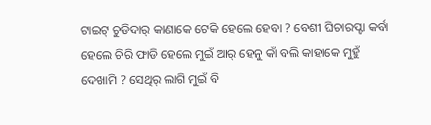ଟାଇଟ୍ ଚୁଡିଦାର୍ କାଣାକେ ଟେକି ହେଲେ ହେବା ? ବେଶୀ ଘିଚାରପ୍ଟା କର୍ବା ହେଲେ ଚିରି ଫାଡି ହେଲେ ମୁଇଁ ଆର୍ ହେନୁ କାଁ ବଲି କାହାକେ ମୁହୁଁ ଦେଖାମି ? ସେଥିର୍ ଲାଗି ମୁଇଁ ବି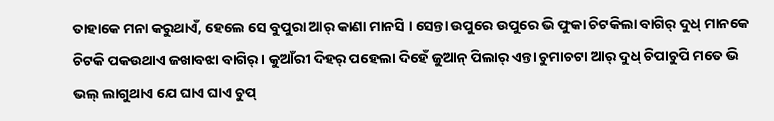ତାହାକେ ମନା କରୁଥାଏଁ, ହେଲେ ସେ ବୁପୁରା ଆର୍ କାଣା ମାନସି । ସେନ୍ତା ଉପୁରେ ଉପୁରେ ଭି ଫୁକା ଚିଟକିଲା ବାଗିର୍ ଦୁଧ୍ ମାନକେ ଚିଟକି ପକଉଥାଏ ଜଖାବଝା ବାଗିର୍ । କୁଆଁରୀ ଦିହର୍ ପହେଲା ଦିହେଁ ଜୁଆନ୍ ପିଲାର୍ ଏନ୍ତା ଚୁମାଚଟା ଆର୍ ଦୁଧ୍ ଚିପାଚୁପି ମତେ ଭି ଭଲ୍ ଲାଗୁଥାଏ ଯେ ଘାଏ ଘାଏ ଚୁପ୍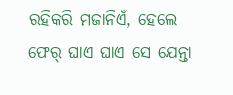ରହିକରି ମଜାନିଏଁ, ହେଲେ ଫେର୍ ଘାଏ ଘାଏ ସେ ଯେନ୍ତା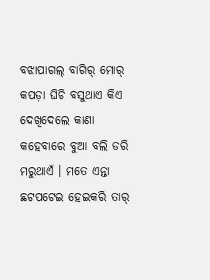ବଝାପାଗଲ୍ ବାଗିର୍ ମୋର୍ କପଡ଼ା ଘିଚି ବସୁଥାଏ କିଏ ଦେଖିଦେଲେ କାଣା କହେବାରେ ବୁଆ ବଲି ଡରି ମରୁଥାଏଁ । ମତେ ଏନ୍ତା ଛଟପଟେଇ ହେଇକରି ତାର୍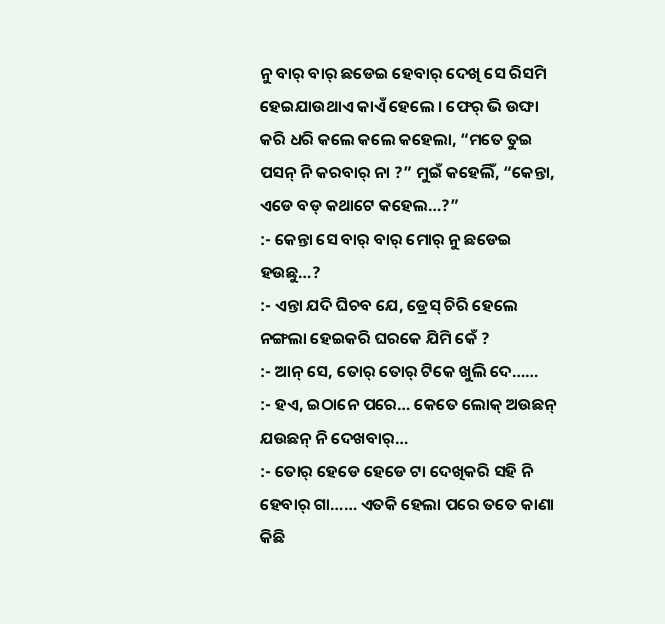ନୁ ବାର୍ ବାର୍ ଛଡେଇ ହେବାର୍ ଦେଖି ସେ ରିସମି ହେଇଯାଉଥାଏ କାଏଁ ହେଲେ । ଫେର୍ ଭି ଉଙ୍ଘା କରି ଧରି କଲେ କଲେ କହେଲା, “ମତେ ତୁଇ ପସନ୍ ନି କରବାର୍ ନା ?” ମୁଇଁ କହେଲିଁ, “କେନ୍ତା, ଏଡେ ବଡ୍ କଥାଟେ କହେଲ…?”
:- କେନ୍ତା ସେ ବାର୍ ବାର୍ ମୋର୍ ନୁ ଛଡେଇ ହଉଛୁ…?
:- ଏନ୍ତା ଯଦି ଘିଚବ ଯେ, ଡ୍ରେସ୍ ଚିରି ହେଲେ ନଙ୍ଗଲା ହେଇକରି ଘରକେ ଯିମି କେଁ ?
:- ଆନ୍ ସେ, ତୋର୍ ତୋର୍ ଟିକେ ଖୁଲି ଦେ……
:- ହଏ, ଇଠାନେ ପରେ… କେତେ ଲୋକ୍ ଅଉଛନ୍ ଯଉଛନ୍ ନି ଦେଖବାର୍…
:- ତୋର୍ ହେଡେ ହେଡେ ଟା ଦେଖିକରି ସହି ନି ହେବାର୍ ଗା…… ଏତକି ହେଲା ପରେ ତତେ କାଣା କିଛି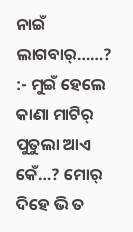ନାଇଁ ଲାଗବାର୍……?
:- ମୁଇଁ ହେଲେ କାଣା ମାଟିର୍ ପୁତୁଲା ଆଏ କେଁ…? ମୋର୍ ଦିହେ ଭି ତ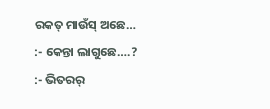ରକତ୍ ମାଉଁସ୍ ଅଛେ…
:- କେନ୍ତା ଲାଗୁଛେ….?
:- ଭିତରର୍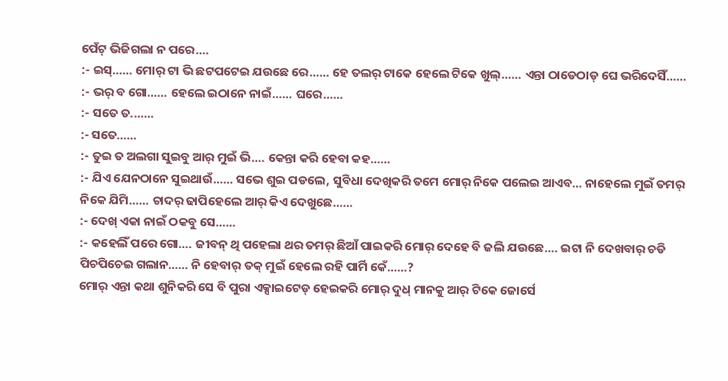ପେଁଟ୍ ଭିଜିଗଲା ନ ପରେ….
:- ଇସ୍…… ମୋର୍ ଟା ଭି ଛଟପଟେଇ ଯଉଛେ ରେ…… ହେ ତଲର୍ ଟାକେ ହେଲେ ଟିକେ ଖୁଲ୍…… ଏନ୍ତା ଠାଡେଠାଡ୍ ଘେ ଭରିଦେସିଁ……
:- ଭର୍ ବ ଗୋ…… ହେଲେ ଇଠାନେ ନାଇଁ…… ଘରେ……
:- ସତେ ତ.……
:- ସତେ……
:- ତୁଇ ତ ଅଲଗା ସୁଇବୁ ଆର୍ ମୁଇଁ ଭି…. କେନ୍ତା କରି ହେବା କହ……
:- ଯିଏ ଯେନଠାନେ ସୁଇଥାଉଁ…… ସଭେ ଶୁଇ ପଡଲେ, ସୁବିଧା ଦେଖିକରି ତମେ ମୋର୍ ନିକେ ପଲେଇ ଆଏବ… ନାହେଲେ ମୁଇଁ ତମର୍ ନିକେ ଯିମି…… ଚାଦର୍ ଢାପିହେଲେ ଆର୍ କିଏ ଦେଖୁଛେ……
:- ଦେଖ୍ ଏକା ନାଇଁ ଠକବୁ ସେ……
:- କହେଲିଁ ପରେ ଗୋ…. ଜୀବନ୍ ଥି ପହେଲା ଥର ତମର୍ ଛିଆଁ ପାଇକରି ମୋର୍ ଦେହେ ବି ଜଲି ଯଉଛେ…. ଇଟା ନି ଦେଖବାର୍ ଚଡି ପିଚପିଚେଇ ଗଲାନ…… ନି ହେବାର୍ ତକ୍ ମୁଇଁ ହେଲେ ରହି ପାର୍ମି କେଁ……?
ମୋର୍ ଏନ୍ତା କଥା ଶୁନିକରି ସେ ବି ପୁରା ଏକ୍ସାଇଟେଡ୍ ହେଇକରି ମୋର୍ ଦୁଧ୍ ମାନକୁ ଆର୍ ଟିକେ ଜୋର୍ସେ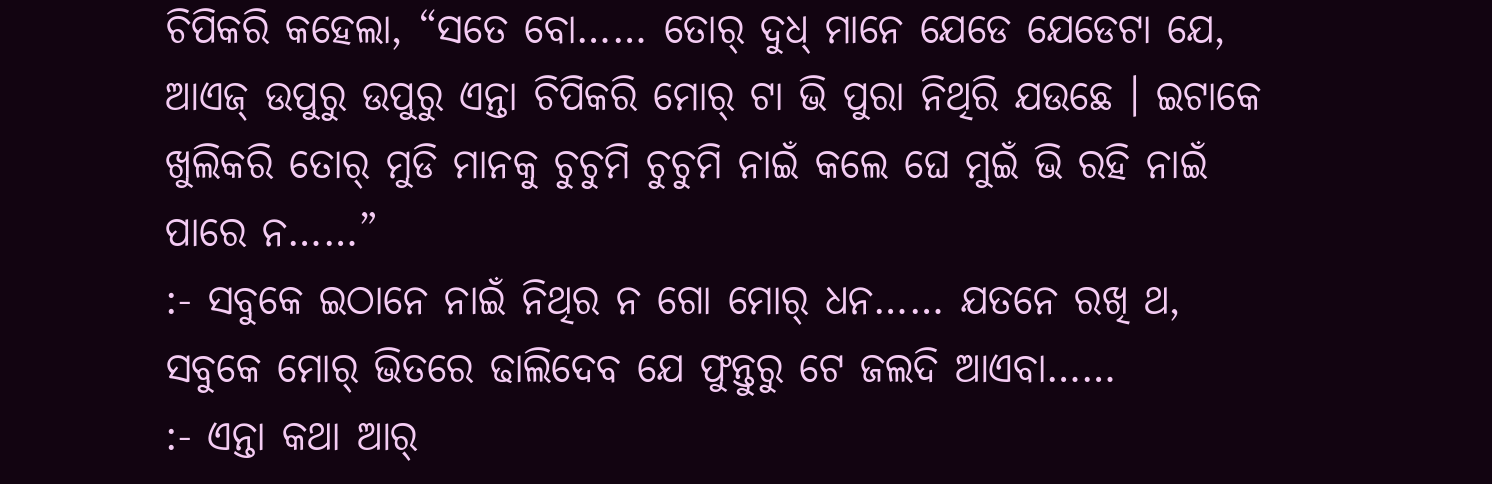ଚିପିକରି କହେଲା, “ସତେ ବୋ…… ତୋର୍ ଦୁଧ୍ ମାନେ ଯେଡେ ଯେଡେଟା ଯେ, ଆଏଜ୍ ଉପୁରୁ ଉପୁରୁ ଏନ୍ତା ଚିପିକରି ମୋର୍ ଟା ଭି ପୁରା ନିଥିରି ଯଉଛେ । ଇଟାକେ ଖୁଲିକରି ତୋର୍ ମୁଡି ମାନକୁ ଚୁଚୁମି ଚୁଚୁମି ନାଇଁ କଲେ ଘେ ମୁଇଁ ଭି ରହି ନାଇଁ ପାରେ ନ……”
:- ସବୁକେ ଇଠାନେ ନାଇଁ ନିଥିର ନ ଗୋ ମୋର୍ ଧନ…… ଯତନେ ରଖି ଥ, ସବୁକେ ମୋର୍ ଭିତରେ ଢାଲିଦେବ ଯେ ଫୁନ୍ତୁରୁ ଟେ ଜଲଦି ଆଏବା……
:- ଏନ୍ତା କଥା ଆର୍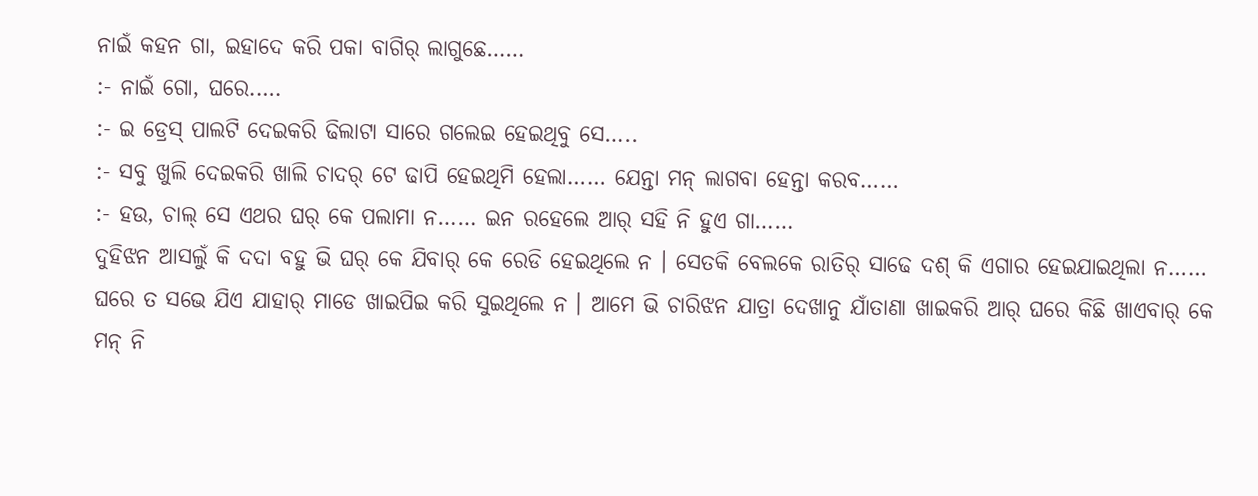ନାଇଁ କହନ ଗା, ଇହାଦେ କରି ପକା ବାଗିର୍ ଲାଗୁଛେ……
:- ନାଇଁ ଗୋ, ଘରେ.….
:- ଇ ଡ୍ରେସ୍ ପାଲଟି ଦେଇକରି ଢିଲାଟା ସାରେ ଗଲେଇ ହେଇଥିବୁ ସେ…..
:- ସବୁ ଖୁଲି ଦେଇକରି ଖାଲି ଚାଦର୍ ଟେ ଢାପି ହେଇଥିମି ହେଲା…… ଯେନ୍ତା ମନ୍ ଲାଗବା ହେନ୍ତା କରବ……
:- ହଉ, ଚାଲ୍ ସେ ଏଥର ଘର୍ କେ ପଲାମା ନ…… ଇନ ରହେଲେ ଆର୍ ସହି ନି ହୁଏ ଗା……
ଦୁହିଝନ ଆସଲୁଁ କି ଦଦା ବହୁ ଭି ଘର୍ କେ ଯିବାର୍ କେ ରେଡି ହେଇଥିଲେ ନ । ସେତକି ବେଲକେ ରାତିର୍ ସାଢେ ଦଶ୍ କି ଏଗାର ହେଇଯାଇଥିଲା ନ……
ଘରେ ତ ସଭେ ଯିଏ ଯାହାର୍ ମାଡେ ଖାଇପିଇ କରି ସୁଇଥିଲେ ନ । ଆମେ ଭି ଚାରିଝନ ଯାତ୍ରା ଦେଖାନୁ ଯାଁତାଣା ଖାଇକରି ଆର୍ ଘରେ କିଛି ଖାଏବାର୍ କେ ମନ୍ ନି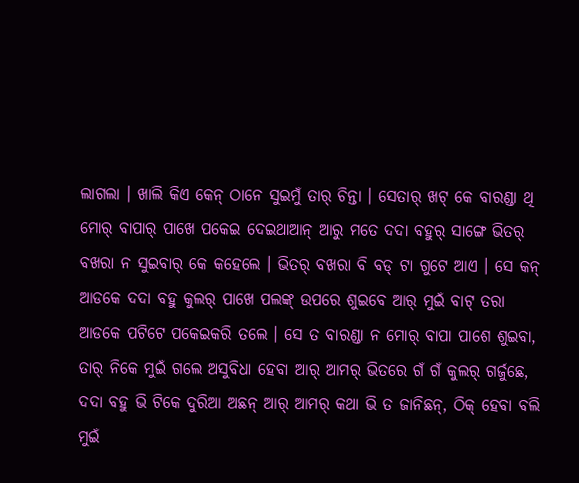ଲାଗଲା । ଖାଲି କିଏ କେନ୍ ଠାନେ ସୁଇମୁଁ ତାର୍ ଚିନ୍ତା । ସେତାର୍ ଖଟ୍ କେ ବାରଣ୍ଡା ଥି ମୋର୍ ବାପାର୍ ପାଖେ ପକେଇ ଦେଇଥାଆନ୍ ଆରୁ ମତେ ଦଦା ବହୁର୍ ସାଙ୍ଗେ ଭିତର୍ ବଖରା ନ ସୁଇବାର୍ କେ କହେଲେ । ଭିତର୍ ବଖରା ବି ବଡ୍ ଟା ଗୁଟେ ଆଏ । ସେ କନ୍ ଆଡକେ ଦଦା ବହୁ କୁଲର୍ ପାଖେ ପଲଙ୍କ୍ ଉପରେ ଶୁଇବେ ଆର୍ ମୁଇଁ ବାଟ୍ ତରା ଆଡକେ ପଟିଟେ ପକେଇକରି ତଲେ । ସେ ତ ବାରଣ୍ଡା ନ ମୋର୍ ବାପା ପାଶେ ଶୁଇବା, ତାର୍ ନିକେ ମୁଇଁ ଗଲେ ଅସୁବିଧା ହେବା ଆର୍ ଆମର୍ ଭିତରେ ଗଁ ଗଁ କୁଲର୍ ଗର୍ଜୁଛେ, ଦଦା ବହୁ ଭି ଟିକେ ଦୁରିଆ ଅଛନ୍ ଆର୍ ଆମର୍ କଥା ଭି ତ ଜାନିଛନ୍, ଠିକ୍ ହେବା ବଲି ମୁଇଁ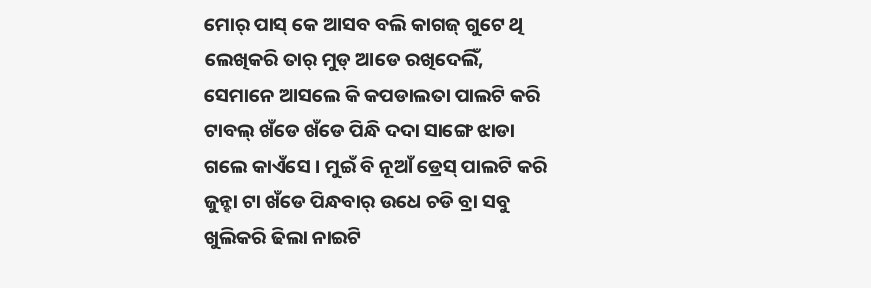ମୋର୍ ପାସ୍ କେ ଆସବ ବଲି କାଗଜ୍ ଗୁଟେ ଥି ଲେଖିକରି ତାର୍ ମୁଡ୍ ଆଡେ ରଖିଦେଲିଁ, ସେମାନେ ଆସଲେ କି କପଡାଲତା ପାଲଟି କରି ଟାବଲ୍ ଖଁଡେ ଖଁଡେ ପିନ୍ଧି ଦଦା ସାଙ୍ଗେ ଝାଡା ଗଲେ କାଏଁସେ । ମୁଇଁ ବି ନୂଆଁ ଡ୍ରେସ୍ ପାଲଟି କରି ଜୁନ୍ହା ଟା ଖଁଡେ ପିନ୍ଧବାର୍ ଉଧେ ଚଡି ବ୍ରା ସବୁ ଖୁଲିକରି ଢିଲା ନାଇଟି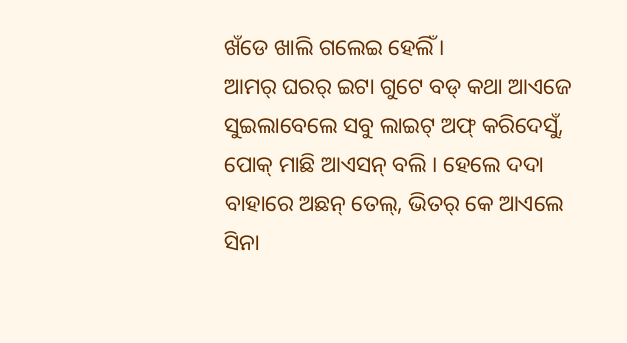ଖଁଡେ ଖାଲି ଗଲେଇ ହେଲିଁ ।
ଆମର୍ ଘରର୍ ଇଟା ଗୁଟେ ବଡ୍ କଥା ଆଏଜେ ସୁଇଲାବେଲେ ସବୁ ଲାଇଟ୍ ଅଫ୍ କରିଦେସୁଁ, ପୋକ୍ ମାଛି ଆଏସନ୍ ବଲି । ହେଲେ ଦଦା ବାହାରେ ଅଛନ୍ ତେଲ୍, ଭିତର୍ କେ ଆଏଲେ ସିନା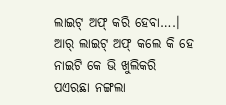ଲାଇଟ୍ ଅଫ୍ କରି ହେବା….। ଆର୍ ଲାଇଟ୍ ଅଫ୍ କଲେ କି ହେ ନାଇଟି କେ ଭି ଖୁଲିକରି ପଏରଛା ନଙ୍ଗଲା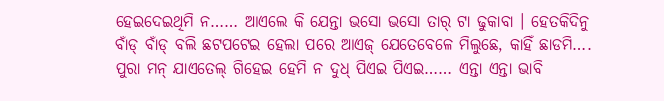ହେଇଦେଇଥିମି ନ…… ଆଏଲେ କି ଯେନ୍ତା ଭସୋ ଭସୋ ତାର୍ ଟା ଢୁକାବା । ହେତକିଦିନୁ ବାଁଡ୍ ବାଁଡ୍ ବଲି ଛଟପଟେଇ ହେଲା ପରେ ଆଏଜ୍ ଯେତେବେଳେ ମିଲୁଛେ, କାହିଁ ଛାଡମି…. ପୁରା ମନ୍ ଯାଏତେଲ୍ ଗିହେଇ ହେମି ନ ଦୁଧ୍ ପିଏଇ ପିଏଇ…… ଏନ୍ତା ଏନ୍ତା ଭାବି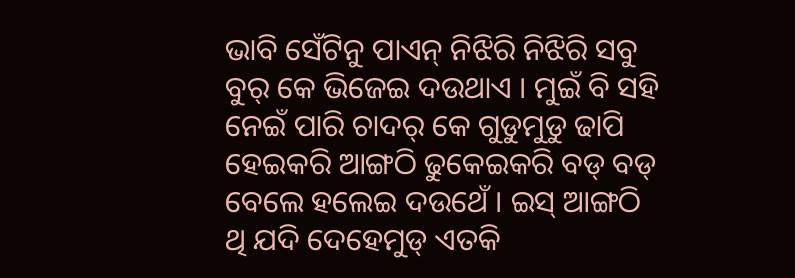ଭାବି ସେଁଟିନୁ ପାଏନ୍ ନିଝିରି ନିଝିରି ସବୁ ବୁର୍ କେ ଭିଜେଇ ଦଉଥାଏ । ମୁଇଁ ବି ସହି ନେଇଁ ପାରି ଚାଦର୍ କେ ଗୁଡୁମୁଡୁ ଢାପି ହେଇକରି ଆଙ୍ଗଠି ଢୁକେଇକରି ବଡ୍ ବଡ୍ ବେଲେ ହଲେଇ ଦଉଥେଁ । ଇସ୍ ଆଙ୍ଗଠି ଥି ଯଦି ଦେହେମୁଡ୍ ଏତକି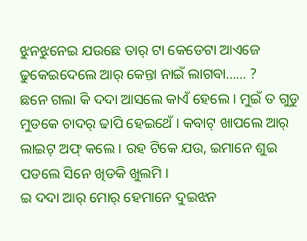ଝୁନଝୁନେଇ ଯଉଛେ ତାର୍ ଟା କେଡେଟା ଆଏଜେ ଢୁକେଇଦେଲେ ଆର୍ କେନ୍ତା ନାଇଁ ଲାଗବା…… ?
ଛନେ ଗଲା କି ଦଦା ଆସଲେ କାଏଁ ହେଲେ । ମୁଇଁ ତ ଗୁଡୁ ମୁଡକେ ଚାଦର୍ ଢାପି ହେଇଥେଁ । କବାଟ୍ ଖାପଲେ ଆର୍ ଲାଇଟ୍ ଅଫ୍ କଲେ । ରହ ଟିକେ ଯଉ, ଇମାନେ ଶୁଇ ପଡଲେ ସିନେ ଖିଡକି ଖୁଲମି ।
ଇ ଦଦା ଆର୍ ମୋର୍ ହେମାନେ ଦୁଇଝନ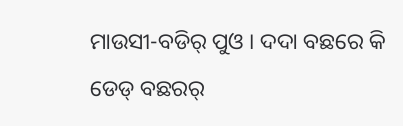ମାଉସୀ-ବଡିର୍ ପୁଓ । ଦଦା ବଛରେ କି ଡେଡ୍ ବଛରର୍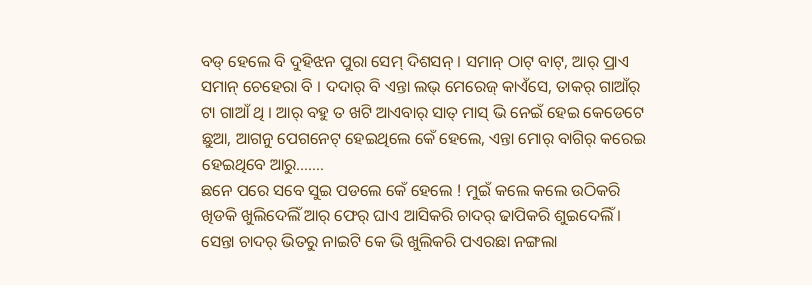ବଡ୍ ହେଲେ ବି ଦୁହିଝନ ପୁରା ସେମ୍ ଦିଶସନ୍ । ସମାନ୍ ଠାଟ୍ ବାଟ୍, ଆର୍ ପ୍ରାଏ ସମାନ୍ ଚେହେରା ବି । ଦଦାର୍ ବି ଏନ୍ତା ଲଭ୍ ମେରେଜ୍ କାଏଁସେ, ତାକର୍ ଗାଆଁର୍ ଟା ଗାଆଁ ଥି । ଆର୍ ବହୁ ତ ଖଟି ଆଏବାର୍ ସାତ୍ ମାସ୍ ଭି ନେଇଁ ହେଇ କେଡେଟେ ଛୁଆ, ଆଗନୁ ପେଗନେଟ୍ ହେଇଥିଲେ କେଁ ହେଲେ, ଏନ୍ତା ମୋର୍ ବାଗିର୍ କରେଇ ହେଇଥିବେ ଆରୁ…….
ଛନେ ପରେ ସବେ ସୁଇ ପଡଲେ କେଁ ହେଲେ ! ମୁଇଁ କଲେ କଲେ ଉଠିକରି ଖିଡକି ଖୁଲିଦେଲିଁ ଆର୍ ଫେର୍ ଘାଏ ଆସିକରି ଚାଦର୍ ଢାପିକରି ଶୁଇଦେଲିଁ । ସେନ୍ତା ଚାଦର୍ ଭିତରୁ ନାଇଟି କେ ଭି ଖୁଲିକରି ପଏରଛା ନଙ୍ଗଲା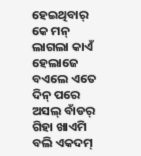ହେଇଥିବାର୍ କେ ମନ୍ ଲାଗଲା କାଏଁ ହେଲାଜେ ବଏଲେ ଏତେ ଦିନ୍ ପରେ ଅସଲ୍ ବାଁଡର୍ ଗିହା ଖାଏମି ବଲି ଏକଦମ୍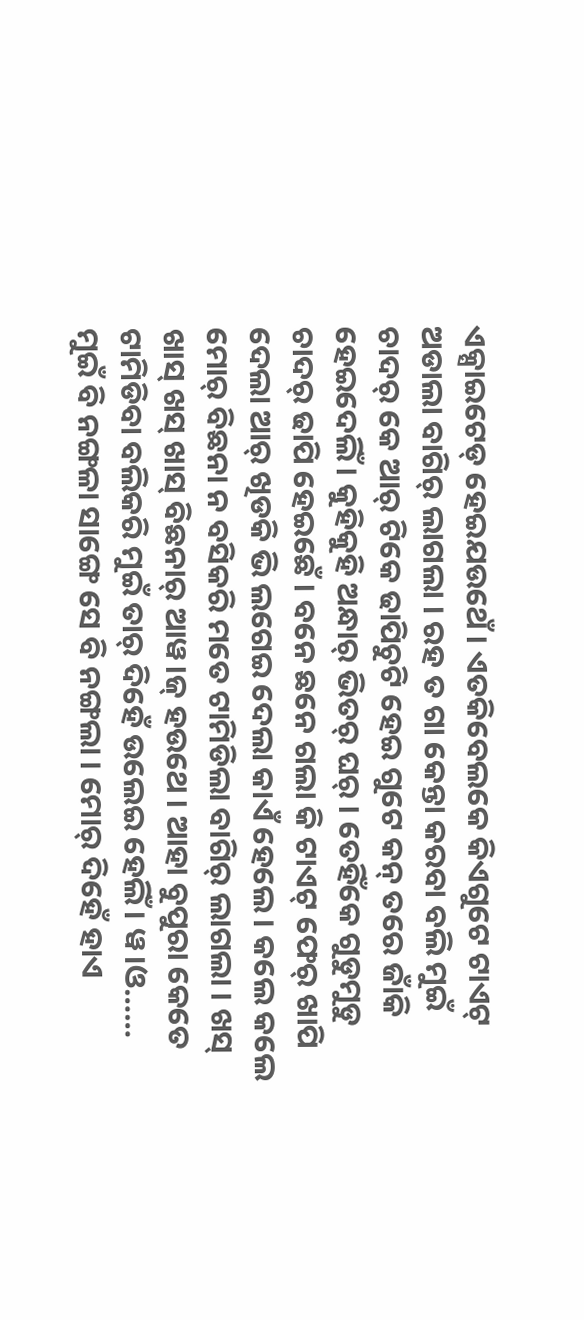ଏକ୍ସାଇଟେଡ୍ ହେଇଯଉଥେଁ । ଏତକିବେଲକେ କିଏଗୁଟେ ଟାଏଟ୍ ଅଡାଲା ବାଗିର୍ ଲାଗଲା । ରହ ତ ଗା କେନ୍ତା କରବା ବଲି ମୁଇଁ ଚାଦର୍ କେ ଆର୍ ଟିକେ ଢାପିଚୁଟି ହେଇ ଗୁଟେ କନ୍ ତରେ ଜାଁକି ହେଇଦେଲିଁ । କୁହିକୁହି ଅନ୍ଧାର୍ ଭିତର୍ ଘର୍ । ତେହିଁକେ ଗୁଡୁମୁଡୁ ଚାଦର୍ ଢାପି ହେଇଛେଁ । ବନେ ଛନେ ଗଲା କି ଟାଏଟ୍ ଫେର୍ ଖାପି ଦେଲା ଆର୍ ଖିଡକି ଭି ଲଗେଇ ଦେଲା କାଏଁ ହେଲେ । କଲେ କଲେ ମୋର୍ ବିଛନା ନ ବସିକରି ମତେ ଟାମିଡିଲା ବାଗିର୍ ଲାଗଲା । ଖସ୍ ଖାସ୍ ଖସ୍ ଖାସ୍ ବିଛନାର୍ ଆୱ।ଜ୍ ହଉଥେ । ଆହା ବୁପୁରା କେତେ ଟାମିଡିବା ବଲିକରି ମୁଇଁ ତାର୍ ଦିହେଁ ଉଲେଇ ହେଲିଁ । ୱ।ଓ…… ମୁଇଁ ବି ନଙ୍ଗଳା ସାଙ୍ଗେ ସେ ବି ନଙ୍ଗଲା । ମୋର୍ ଦିହେଁ ହାଏ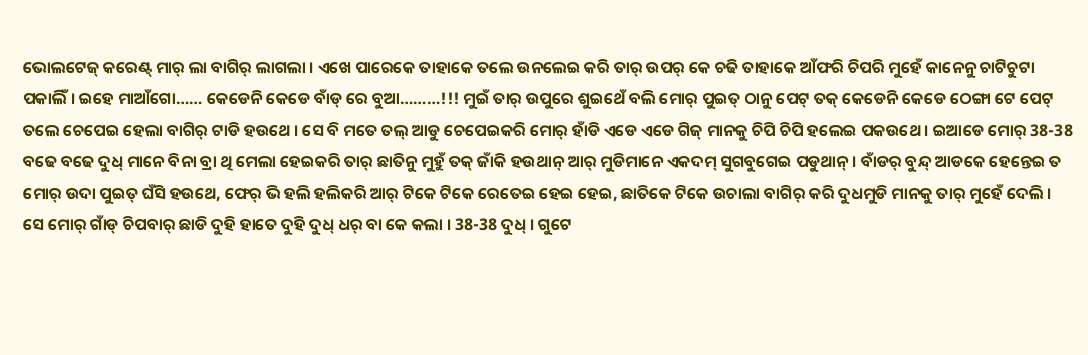ଭୋଲଟେଜ୍ କରେଣ୍ଟ୍ ମାର୍ ଲା ବାଗିର୍ ଲାଗଲା । ଏଖେ ପାରେକେ ତାହାକେ ତଲେ ଉନଲେଇ କରି ତାର୍ ଉପର୍ କେ ଚଢି ତାହାକେ ଆଁଫରି ଚିପରି ମୁହେଁ କାନେନୁ ଚାଟିଚୁଟା ପକାଲିଁ । ଇହେ ମାଆଁଗୋ…… କେଡେନି କେଡେ ବାଁଡ୍ ରେ ବୁଆ………!!! ମୁଇଁ ତାର୍ ଉପୁରେ ଶୁଇଥେଁ ବଲି ମୋର୍ ପୁଇତ୍ ଠାନୁ ପେଟ୍ ତକ୍ କେଡେନି କେଡେ ଠେଙ୍ଗା ଟେ ପେଟ୍ ତଲେ ଚେପେଇ ହେଲା ବାଗିର୍ ଟାଡି ହଉଥେ । ସେ ବି ମତେ ତଲ୍ ଆଡୁ ଚେପେଇକରି ମୋର୍ ହାଁଡି ଏଡେ ଏଡେ ଗିଜ୍ ମାନକୁ ଚିପି ଚିପି ହଲେଇ ପକଉଥେ । ଇଆଡେ ମୋର୍ 38-38 ବଢେ ବଢେ ଦୁଧ୍ ମାନେ ବିନା ବ୍ରା ଥି ମେଲା ହେଇକରି ତାର୍ ଛାତିନୁ ମୁହୁଁ ତକ୍ ଜାଁକି ହଉଥାନ୍ ଆର୍ ମୁଡିମାନେ ଏକଦମ୍ ସୁଗବୁଗେଇ ପଡୁଥାନ୍ । ବାଁଡର୍ ବୁନ୍ଦ୍ ଆଡକେ ହେନ୍ତେଇ ତ ମୋର୍ ଉଦା ପୁଇତ୍ ଘଁସି ହଉଥେ, ଫେର୍ ଭି ହଲି ହଲିକରି ଆର୍ ଟିକେ ଟିକେ ରେତେଇ ହେଇ ହେଇ, ଛାତିକେ ଟିକେ ଉଚାଲା ବାଗିର୍ କରି ଦୁଧମୁଡି ମାନକୁ ତାର୍ ମୁହେଁ ଦେଲି । ସେ ମୋର୍ ଗାଁଡ୍ ଚିପବାର୍ ଛାଡି ଦୁହି ହାତେ ଦୁହି ଦୁଧ୍ ଧର୍ ବା କେ କଲା । 38-38 ଦୁଧ୍ । ଗୁଟେ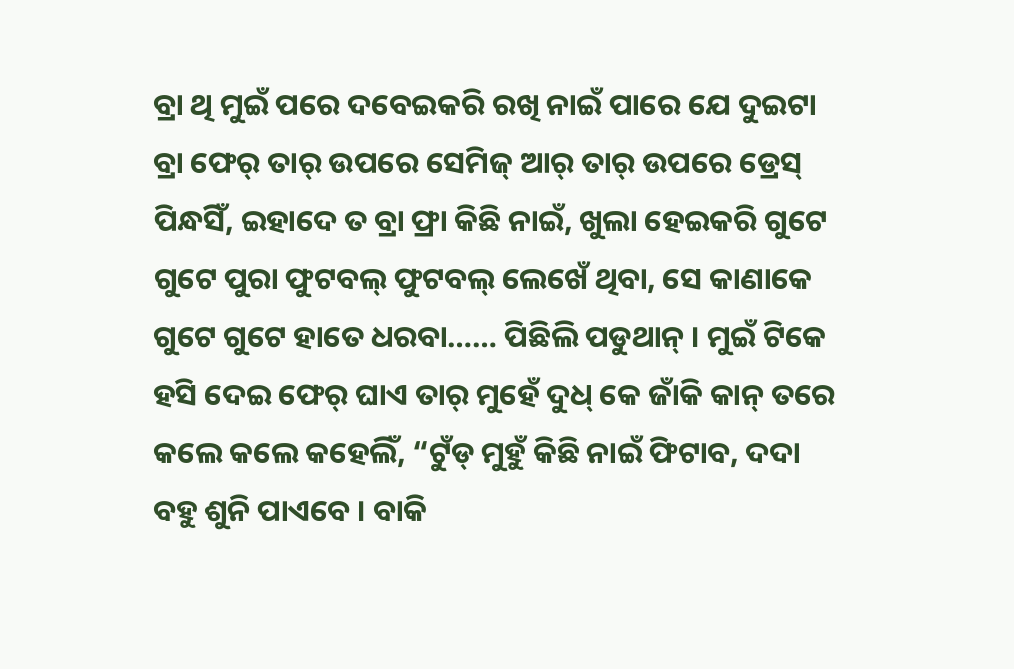ବ୍ରା ଥି ମୁଇଁ ପରେ ଦବେଇକରି ରଖି ନାଇଁ ପାରେ ଯେ ଦୁଇଟା ବ୍ରା ଫେର୍ ତାର୍ ଉପରେ ସେମିଜ୍ ଆର୍ ତାର୍ ଉପରେ ଡ୍ରେସ୍ ପିନ୍ଧସିଁ, ଇହାଦେ ତ ବ୍ରା ଫ୍ରା କିଛି ନାଇଁ, ଖୁଲା ହେଇକରି ଗୁଟେ ଗୁଟେ ପୁରା ଫୁଟବଲ୍ ଫୁଟବଲ୍ ଲେଖେଁ ଥିବା, ସେ କାଣାକେ ଗୁଟେ ଗୁଟେ ହାତେ ଧରବା…… ପିଛିଲି ପଡୁଥାନ୍ । ମୁଇଁ ଟିକେ ହସି ଦେଇ ଫେର୍ ଘାଏ ତାର୍ ମୁହେଁ ଦୁଧ୍ କେ ଜାଁକି କାନ୍ ତରେ କଲେ କଲେ କହେଲିଁ, “ଟୁଁଡ୍ ମୁହୁଁ କିଛି ନାଇଁ ଫିଟାବ, ଦଦା ବହୁ ଶୁନି ପାଏବେ । ବାକି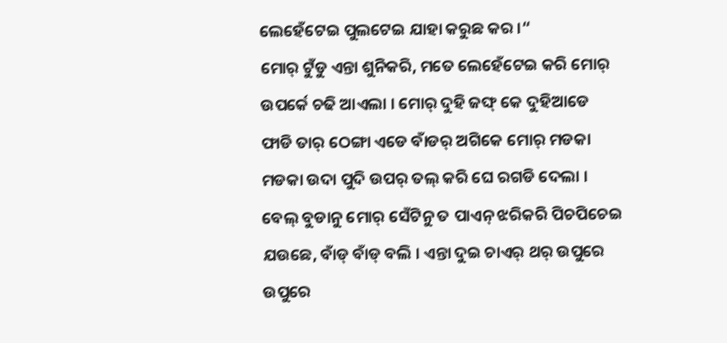ଲେହେଁଟେଇ ପୁଲଟେଇ ଯାହା କରୁଛ କର ।“
ମୋର୍ ଟୁଁଡୁ ଏନ୍ତା ଶୁନିକରି, ମତେ ଲେହେଁଟେଇ କରି ମୋର୍ ଉପର୍କେ ଚଢି ଆଏଲା । ମୋର୍ ଦୁହି ଜଙ୍ଘ୍ କେ ଦୁହିଆଡେ ଫାଡି ତାର୍ ଠେଙ୍ଗା ଏଡେ ବାଁଡର୍ ଅଗିକେ ମୋର୍ ମଡକା ମଡକା ଉଦା ପୁଦି ଉପର୍ ତଲ୍ କରି ଘେ ରଗଡି ଦେଲା । ବେଲ୍ ବୁଡାନୁ ମୋର୍ ସେଁଟିନୁ ତ ପାଏନ୍ ଝରିକରି ପିଚପିଚେଇ ଯଉଛେ, ବାଁଡ୍ ବାଁଡ୍ ବଲି । ଏନ୍ତା ଦୁଇ ଚାଏର୍ ଥର୍ ଉପୁରେ ଉପୁରେ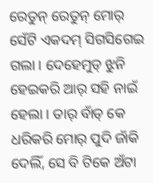ରେତୁନ୍ ରେତୁନ୍ ମୋର୍ ସେଁଟି ଏକଦମ୍ ସିଗସିଗେଇ ଗଲା । ଦେହେମୁଡ୍ ଝୁନି ହେଇକରି ଆର୍ ସହି ନାଇଁ ହେଲା । ତାର୍ ବାଁଡ୍ କେ ଧରିକରି ମୋର୍ ପୁଦି ଜାଁକି ଦେଲିଁ, ସେ ବି ଟିକେ ଅଁଟା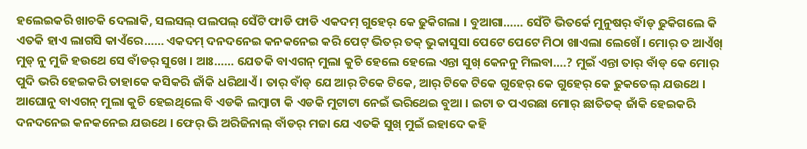ହଲେଇକରି ଖାଚକି ଦେଲାକି, ସଲସଲ୍ ପଲପଲ୍ ସେଁଟି ଫାଡି ଫାଡି ଏକଦମ୍ ଗୁହେର୍ କେ ଢୁକିଗଲା । ବୁଆଗା…… ସେଁଟି ଭିତର୍କେ ମୁନୁଷର୍ ବାଁଡ୍ ଢୁକିଗଲେ କି ଏତକି ହାଏ ଲାଗସି କାଏଁରେ…… ଏକଦମ୍ ଦନଦନେଇ କନକନେଇ କରି ପେଟ୍ ଭିତର୍ ତକ୍ ଭୁକାସୁସା ପେଟେ ପେଟେ ମିଠା ଖାଏଲା ଲେଖେଁ । ମୋର୍ ତ ଆଏଁଖ୍ ମୁଡ୍ ନୁ ମୁଜି ହଉଥେ ସେ ବାଁଡର୍ ସୁଖେ । ଆଃ…… ଯେତକି ବାଏଗନ୍ ମୁଲା କୁଚି ହେଲେ ହେଲେ ଏନ୍ତା ସୁଖ୍ କେନନୁ ମିଲବା….? ମୁଇଁ ଏନ୍ତା ତାର୍ ବାଁଡ୍ କେ ମୋର୍ ପୁଦି ଭରି ହେଇକରି ତାହାକେ କସିକରି ଜାଁକି ଧରିଥାଏଁ । ତାର୍ ବାଁଡ୍ ଯେ ଆର୍ ଟିକେ ଟିକେ, ଆର୍ ଟିକେ ଟିକେ ଗୁହେର୍ କେ ଗୁହେର୍ କେ ଢୁକତେଲ୍ ଯଉଥେ । ଆଘୋନୁ ବାଏଗନ୍ ମୁଲା କୁଚି ହେଇଥିଲେ ବି ଏଡକି ଲମ୍ବାଟା କି ଏଡକି ମୁଟାଟା ନେଇଁ ଭରିଥେଇ ବୁଆ । ଇଟା ତ ପଏରଛା ମୋର୍ ଛାତିତକ୍ ଜାଁକି ହେଇକରି ଦନଦନେଇ କନକନେଇ ଯଉଥେ । ଫେର୍ ଭି ଅରିଜିନାଲ୍ ବାଁଡର୍ ମଜା ଯେ ଏତକି ସୁଖ୍ ମୁଇଁ ଇହାଦେ କହି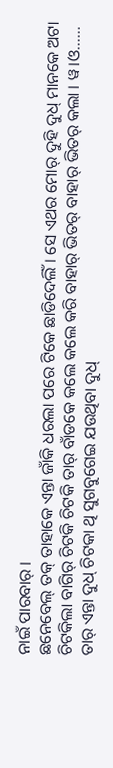ନାଇଁ ପାରବାର୍ ।
ଛନେବେଲ୍ ତକ୍ ତାହାକେ ଏନ୍ତା ଜାଁକି ଧରଲା ପରେ ଟିକେ ଛାଡିଦେଲିଁ । ସେ ଏଥର ମୋର୍ ଦୁହି ଦୁଧ୍ ମାନକେ ଅଟା ଚିଟକିଲା ବାଗିର୍ ଚିଟକି ଚିଟକି ତାର୍ ବାଁଡକେ କଲେ କଲେ କରି ବାହାର୍ ଭିତର୍ ବାହାର୍ ଭିତର୍ କଲା । ୱ।ଓ…… ତାର୍ ଏନ୍ତା ଦୁଧ୍ ଚିଟକା ଥି ସୁଗବୁଗେଇ ଯଉଥିବା ଦୁଧ୍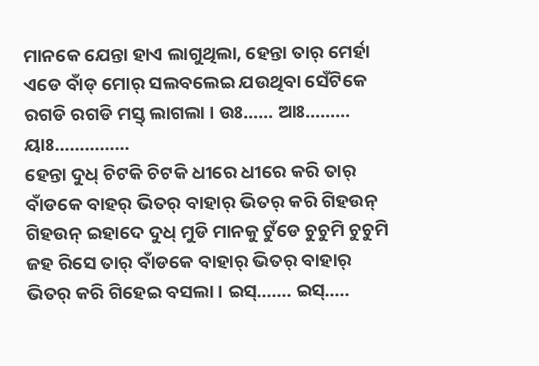ମାନକେ ଯେନ୍ତା ହାଏ ଲାଗୁଥିଲା, ହେନ୍ତା ତାର୍ ମେର୍ହା ଏଡେ ବାଁଡ୍ ମୋର୍ ସଲବଲେଇ ଯଉଥିବା ସେଁଟିକେ ରଗଡି ରଗଡି ମସ୍ତ୍ ଲାଗଲା । ଉଃ…… ଆଃ……… ୟାଃ……………
ହେନ୍ତା ଦୁଧ୍ ଚିଟକି ଚିଟକି ଧୀରେ ଧୀରେ କରି ତାର୍ ବାଁଡକେ ବାହର୍ ଭିତର୍ ବାହାର୍ ଭିତର୍ କରି ଗିହଉନ୍ ଗିହଉନ୍ ଇହାଦେ ଦୁଧ୍ ମୁଡି ମାନକୁ ଟୁଁଡେ ଚୁଚୁମି ଚୁଚୁମି ଜହ ରିସେ ତାର୍ ବାଁଡକେ ବାହାର୍ ଭିତର୍ ବାହାର୍ ଭିତର୍ କରି ଗିହେଇ ବସଲା । ଇସ୍……. ଇସ୍…..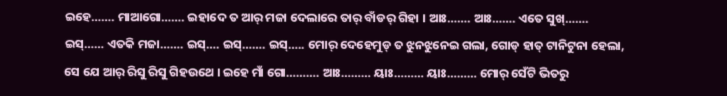ଇହେ……. ମାଆଗୋ……. ଇହାଦେ ତ ଆର୍ ମଜା ଦେଲାରେ ତାର୍ ବାଁଡର୍ ଗିହା । ଆଃ……. ଆଃ……. ଏତେ ସୁଖ୍……. ଇସ୍…… ଏତକି ମଜା……. ଇସ୍…. ଇସ୍……. ଇସ୍….. ମୋର୍ ଦେହେମୁଡ୍ ତ ଝୁନଝୁନେଇ ଗଲା, ଗୋଡ୍ ହାତ୍ ଟାନିଟୁନା ହେଲା, ସେ ଯେ ଆର୍ ରିସୁ ରିସୁ ଗିହଉଥେ । ଇହେ ମାଁ ଗୋ………. ଆଃ……… ୟାଃ……… ୟାଃ……… ମୋର୍ ସେଁଟି ଭିତରୁ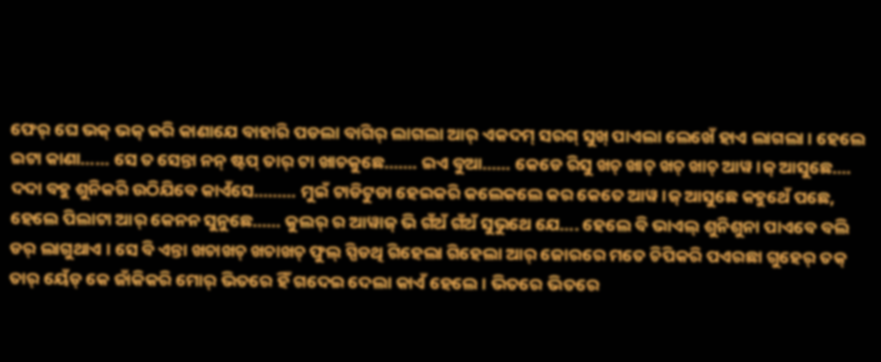ଫେର୍ ଘେ ଭକ୍ ଭକ୍ କରି କାଣାଯେ ବାହାରି ପଡଲା ବାଗିର୍ ଲାଗଲା ଆର୍ ଏକଦମ୍ ସରଗ୍ ସୁଖ୍ ପାଏଲା ଲେଖେଁ ହାଏ ଲାଗଲା । ହେଲେ ଇଟା କାଣା…… ସେ ତ ସେନ୍ତା ନନ୍ ଷ୍ଟପ୍ ତାର୍ ଟା ଖାଚକୁଛେ……. ଇଏ ବୁଆ…… କେଡେ ରିସୁ ଖଚ୍ ଖାଚ୍ ଖଚ୍ ଖାଚ୍ ଆୱ।ଜ୍ ଆସୁଛେ…. ଦଦା ବହୁ ଶୁନିକରି ଉଠିଯିବେ କାଏଁସେ……… ମୁଇଁ ଟାଡିଟୁଡା ହେଇକରି କଲେକଲେ କର କେତେ ଆୱ।ଜ୍ ଆସୁଛେ କହୁଥେଁ ପଛେ, ହେଲେ ପିଲାଟା ଆର୍ କେନନ ସୁନୁଛେ…… କୁଲର୍ ର ଆୱାଜ୍ ଭି ଗଁଅଁ ଗଁଅଁ ସୁଭୁଥେ ଯେ…. ହେଲେ ବି ଭାଏଲ୍ ଶୁନିଶୁନା ପାଏବେ ବଲି ଡର୍ ଲାଗୁଥାଏ । ସେ ବି ଏନ୍ତା ଖଚାଖଚ୍ ଖଚାଖଚ୍ ଫୁଲ୍ ସ୍ପିଡଥି ଗିହେଲା ଗିହେଲା ଆର୍ ଜୋରରେ ମତେ ଚିପିକରି ପଏରଛା ଗୁହେର୍ ତକ୍ ତାର୍ ୟେଁଡ୍ କେ ଜାଁକିକରି ମୋର୍ ଭିତରେ ହିଁ ଗଦେଇ ଦେଲା କାଏଁ ହେଲେ । ଭିତରେ ଭିତରେ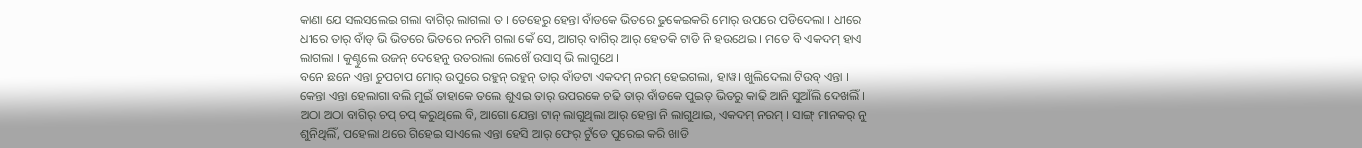କାଣା ଯେ ସଲସଲେଇ ଗଲା ବାଗିର୍ ଲାଗଲା ତ । ତେହେରୁ ହେନ୍ତା ବାଁଡକେ ଭିତରେ ଢୁକେଇକରି ମୋର୍ ଉପରେ ପଡିଦେଲା । ଧୀରେ ଧୀରେ ତାର୍ ବାଁଡ୍ ଭି ଭିତରେ ଭିତରେ ନରମି ଗଲା କେଁ ସେ, ଆଗର୍ ବାଗିର୍ ଆର୍ ହେତକି ଟାଡି ନି ହଉଥେଇ । ମତେ ବି ଏକଦମ୍ ହାଏ ଲାଗଲା । କୁଣ୍ଟୁଲେ ଉଜନ୍ ଦେହେନୁ ଉତରାଲା ଲେଖେଁ ଉସାସ୍ ଭି ଲାଗୁଥେ ।
ବନେ ଛନେ ଏନ୍ତା ଚୁପଚାପ ମୋର୍ ଉପୁରେ ରହୁନ୍ ରହୁନ୍ ତାର୍ ବାଁଡଟା ଏକଦମ୍ ନରମ୍ ହେଇଗଲା, ହାୱ। ଖୁଲିଦେଲା ଟିଉବ୍ ଏନ୍ତା । କେନ୍ତା ଏନ୍ତା ହେଲାଗା ବଲି ମୁଇଁ ତାହାକେ ତଲେ ଶୁଏଇ ତାର୍ ଉପରକେ ଚଢି ତାର୍ ବାଁଡକେ ପୁଇତ୍ ଭିତରୁ କାଢି ଆନି ସୁଆଁଲି ଦେଖଲିଁ । ଅଠା ଅଠା ବାଗିର୍ ଚପ୍ ଚପ୍ କରୁଥିଲେ ବି, ଆଗୋ ଯେନ୍ତା ଟାନ୍ ଲାଗୁଥିଲା ଆର୍ ହେନ୍ତା ନି ଲାଗୁଥାଇ, ଏକଦମ୍ ନରମ୍ । ସାଙ୍ଗ୍ ମାନକର୍ ନୁ ଶୁନିଥିଲିଁ, ପହେଲା ଥରେ ଗିହେଇ ସାଏଲେ ଏନ୍ତା ହେସି ଆର୍ ଫେର୍ ଟୁଁଡେ ପୁରେଇ କରି ଖାଡି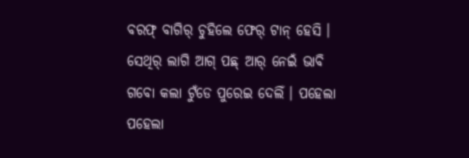ବରଫ୍ ବାଗିର୍ ଚୁହିଲେ ଫେର୍ ଟାନ୍ ହେସି । ସେଥିର୍ ଲାଗି ଆଗ୍ ପଛ୍ ଆର୍ ନେଇଁ ଭାବି ଗବୋ କଲା ଟୁଁଡେ ପୁରେଇ ଦେଲିଁ । ପହେଲା ପହେଲା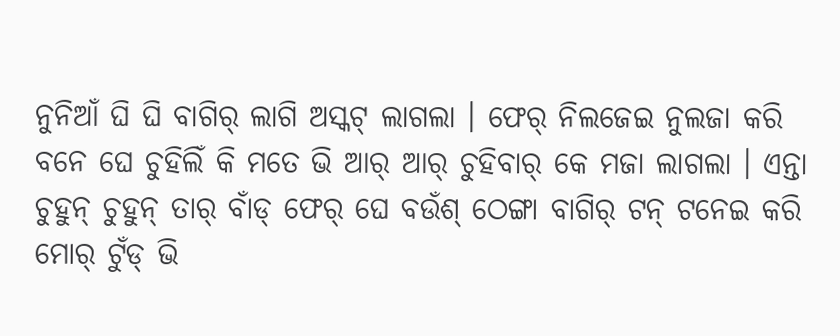ନୁନିଆଁ ଘି ଘି ବାଗିର୍ ଲାଗି ଅସ୍କଟ୍ ଲାଗଲା । ଫେର୍ ନିଲଜେଇ ନୁଲଜା କରି ବନେ ଘେ ଚୁହିଲିଁ କି ମତେ ଭି ଆର୍ ଆର୍ ଚୁହିବାର୍ କେ ମଜା ଲାଗଲା । ଏନ୍ତା ଚୁହୁନ୍ ଚୁହୁନ୍ ତାର୍ ବାଁଡ୍ ଫେର୍ ଘେ ବଉଁଶ୍ ଠେଙ୍ଗା ବାଗିର୍ ଟନ୍ ଟନେଇ କରି ମୋର୍ ଟୁଁଡ୍ ଭି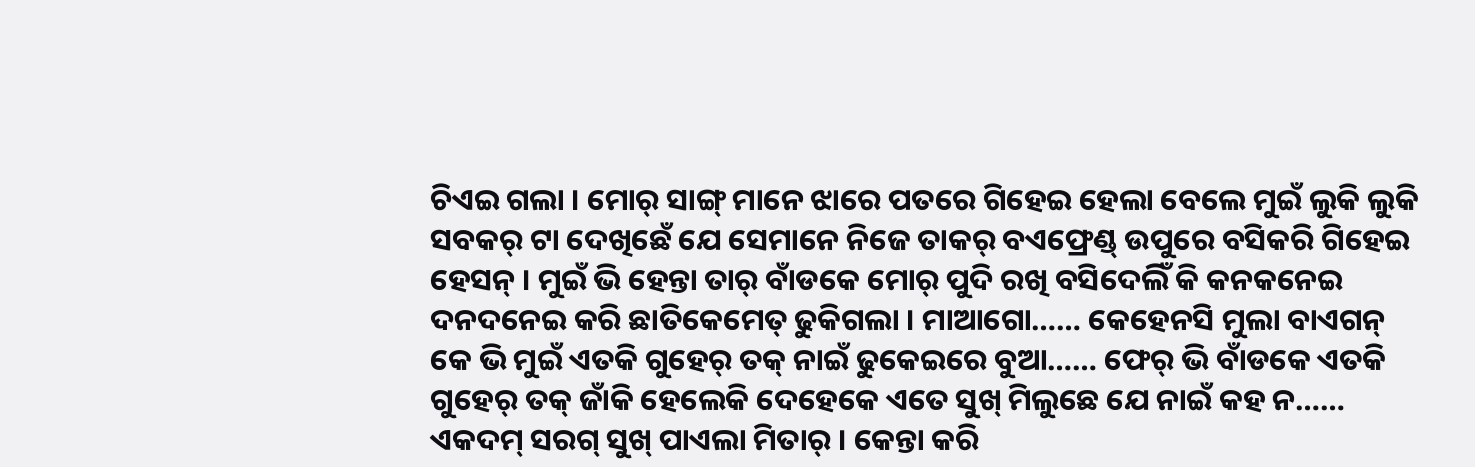ଚିଏଇ ଗଲା । ମୋର୍ ସାଙ୍ଗ୍ ମାନେ ଝାରେ ପତରେ ଗିହେଇ ହେଲା ବେଲେ ମୁଇଁ ଲୁକି ଲୁକି ସବକର୍ ଟା ଦେଖିଛେଁ ଯେ ସେମାନେ ନିଜେ ତାକର୍ ବଏଫ୍ରେଣ୍ଡ୍ ଉପୁରେ ବସିକରି ଗିହେଇ ହେସନ୍ । ମୁଇଁ ଭି ହେନ୍ତା ତାର୍ ବାଁଡକେ ମୋର୍ ପୁଦି ରଖି ବସିଦେଲିଁ କି କନକନେଇ ଦନଦନେଇ କରି ଛାତିକେମେତ୍ ଢୁକିଗଲା । ମାଆଗୋ…… କେହେନସି ମୁଲା ବାଏଗନ୍ କେ ଭି ମୁଇଁ ଏତକି ଗୁହେର୍ ତକ୍ ନାଇଁ ଢୁକେଇରେ ବୁଆ…… ଫେର୍ ଭି ବାଁଡକେ ଏତକି ଗୁହେର୍ ତକ୍ ଜାଁକି ହେଲେକି ଦେହେକେ ଏତେ ସୁଖ୍ ମିଲୁଛେ ଯେ ନାଇଁ କହ ନ…… ଏକଦମ୍ ସରଗ୍ ସୁଖ୍ ପାଏଲା ମିତାର୍ । କେନ୍ତା କରି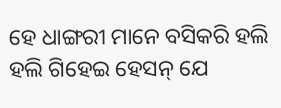ହେ ଧାଙ୍ଗରୀ ମାନେ ବସିକରି ହଲି ହଲି ଗିହେଇ ହେସନ୍ ଯେ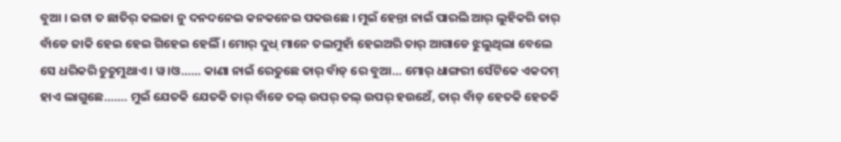ବୁଆ । ଇଟା ତ ଛାତିର୍ କଲଜା ନୁ ଦନଦନେଇ କନକନେଇ ପକଉଛେ । ମୁଇଁ ହେନ୍ତା ନାଇଁ ପାରଲି ଆର୍ ଲୁହିକରି ତାର୍ ବାଁଡେ ଜାକି ହେଇ ହେଇ ଗିହେଇ ହେଲିଁ । ମୋର୍ ଦୁଧ୍ ମାନେ ତଲମୁହାଁ ହେଇଅରି ତାର୍ ଆଗାଡେ ଝୁଲୁଥିଲା ବେଲେ ସେ ଧରିକରି ଚୁଚୁମୁଥାଏ । ୱ।ଓ…… କାଣା ନାଇଁ ରେତୁଛେ ତାର୍ ବାଁଡ୍ ରେ ବୁଆ… ମୋର୍ ଧାଙ୍ଗରୀ ସେଁଟିକେ ଏକଦମ୍ ହାଏ ଲାଗୁଛେ……. ମୁଇଁ ଯେତକି ଯେତକି ତାର୍ ବାଁଡେ ତଲ୍ ଉପର୍ ତଲ୍ ଉପର୍ ହଉଥେଁ, ତାର୍ ବାଁଡ୍ ହେତକି ହେତକି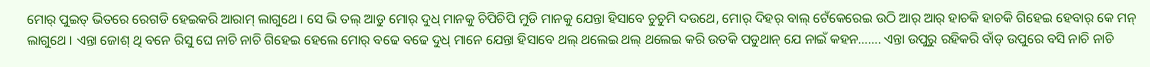ମୋର୍ ପୁଇତ୍ ଭିତରେ ରେଗଡି ହେଇକରି ଆରାମ୍ ଲାଗୁଥେ । ସେ ଭି ତଲ୍ ଆଡୁ ମୋର୍ ଦୁଧ୍ ମାନକୁ ଚିପିଚିପି ମୁଡି ମାନକୁ ଯେନ୍ତା ହିସାବେ ଚୁଚୁମି ଦଉଥେ, ମୋର୍ ଦିହର୍ ବାଲ୍ ଟେଁକେରେଇ ଉଠି ଆର୍ ଆର୍ ହାଚକି ହାଚକି ଗିହେଇ ହେବାର୍ କେ ମନ୍ ଲାଗୁଥେ । ଏନ୍ତା ଜୋଶ୍ ଥି ବନେ ରିସୁ ଘେ ନାଚି ନାଚି ଗିହେଇ ହେଲେ ମୋର୍ ବଢେ ବଢେ ଦୁଧ୍ ମାନେ ଯେନ୍ତା ହିସାବେ ଥଲ୍ ଥଲେଇ ଥଲ୍ ଥଲେଇ କରି ଉତକି ପଡୁଥାନ୍ ଯେ ନାଇଁ କହନ……. ଏନ୍ତା ଉପୁରୁ ରହିକରି ବାଁଡ୍ ଉପୁରେ ବସି ନାଚି ନାଚି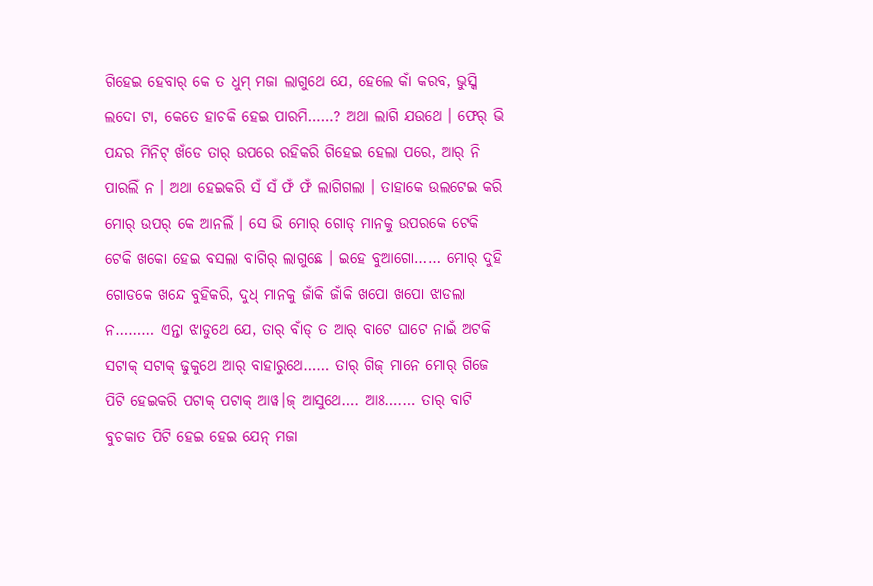ଗିହେଇ ହେବାର୍ କେ ତ ଧୁମ୍ ମଜା ଲାଗୁଥେ ଯେ, ହେଲେ କାଁ କରବ, ଭୁସ୍କି ଲଦୋ ଟା, କେତେ ହାଚକି ହେଇ ପାରମି……? ଅଥା ଲାଗି ଯଉଥେ । ଫେର୍ ଭି ପନ୍ଦର ମିନିଟ୍ ଖଁଡେ ତାର୍ ଉପରେ ରହିକରି ଗିହେଇ ହେଲା ପରେ, ଆର୍ ନି ପାରଲିଁ ନ । ଅଥା ହେଇକରି ସଁ ସଁ ଫଁ ଫଁ ଲାଗିଗଲା । ତାହାକେ ଉଲଟେଇ କରି ମୋର୍ ଉପର୍ କେ ଆନଲିଁ । ସେ ଭି ମୋର୍ ଗୋଡ୍ ମାନକୁ ଉପରକେ ଟେକି ଟେକି ଖକୋ ହେଇ ବସଲା ବାଗିର୍ ଲାଗୁଛେ । ଇହେ ବୁଆଗୋ…… ମୋର୍ ଦୁହି ଗୋଡକେ ଖନ୍ଦେ ବୁହିକରି, ଦୁଧ୍ ମାନକୁ ଜାଁକି ଜାଁକି ଖପୋ ଖପୋ ଝାଡଲା ନ……… ଏନ୍ତା ଝାଡୁଥେ ଯେ, ତାର୍ ବାଁଡ୍ ତ ଆର୍ ବାଟେ ଘାଟେ ନାଇଁ ଅଟକି ସଟାକ୍ ସଟାକ୍ ଢୁକୁଥେ ଆର୍ ବାହାରୁଥେ…… ତାର୍ ଗିଜ୍ ମାନେ ମୋର୍ ଗିଜେ ପିଟି ହେଇକରି ପଟାକ୍ ପଟାକ୍ ଆୱ।ଜ୍ ଆସୁଥେ…. ଆଃ….… ତାର୍ ବାଟି ବୁଚକାତ ପିଟି ହେଇ ହେଇ ଯେନ୍ ମଜା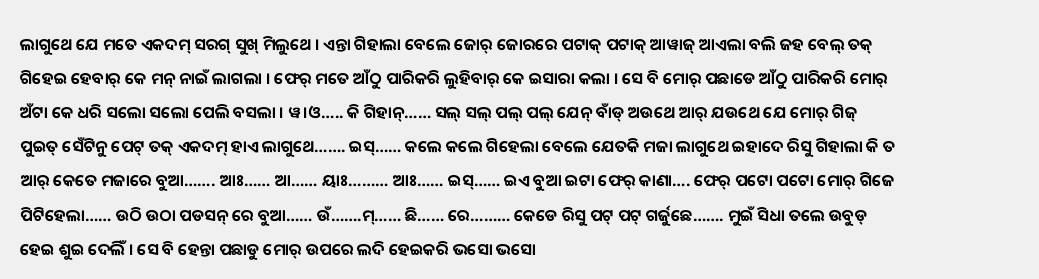ଲାଗୁଥେ ଯେ ମତେ ଏକଦମ୍ ସରଗ୍ ସୁଖ୍ ମିଲୁଥେ । ଏନ୍ତା ଗିହାଲା ବେଲେ ଜୋର୍ ଜୋରରେ ପଟାକ୍ ପଟାକ୍ ଆୱାଜ୍ ଆଏଲା ବଲି ଜହ ବେଲ୍ ତକ୍ ଗିହେଇ ହେବାର୍ କେ ମନ୍ ନାଇଁ ଲାଗଲା । ଫେର୍ ମତେ ଆଁଠୁ ପାରିକରି ଲୁହିବାର୍ କେ ଇସାରା କଲା । ସେ ବି ମୋର୍ ପଛାଡେ ଆଁଠୁ ପାରିକରି ମୋର୍ ଅଁଟା କେ ଧରି ସଲୋ ସଲୋ ପେଲି ବସଲା । ୱ।ଓ….. କି ଗିହାନ୍…… ସଲ୍ ସଲ୍ ପଲ୍ ପଲ୍ ଯେନ୍ ବାଁଡ୍ ଅଉଥେ ଆର୍ ଯଉଥେ ଯେ ମୋର୍ ଗିଜ୍ ପୁଇତ୍ ସେଁଟିନୁ ପେଟ୍ ତକ୍ ଏକଦମ୍ ହାଏ ଲାଗୁଥେ……. ଇସ୍…… କଲେ କଲେ ଗିହେଲା ବେଲେ ଯେତକି ମଜା ଲାଗୁଥେ ଇହାଦେ ରିସୁ ଗିହାଲା କି ତ ଆର୍ କେତେ ମଜାରେ ବୁଆ……. ଆଃ…… ଆ…… ୟାଃ……… ଆଃ…… ଇସ୍…… ଇଏ ବୁଆ ଇଟା ଫେର୍ କାଣା…. ଫେର୍ ପଟୋ ପଟୋ ମୋର୍ ଗିଜେ ପିଟିହେଲା…… ଉଠି ଉଠା ପଡସନ୍ ରେ ବୁଆ…… ଉଁ…….ମ୍…… ଛି…… ରେ……… କେଡେ ରିସୁ ପଟ୍ ପଟ୍ ଗର୍ଜୁଛେ……. ମୁଇଁ ସିଧା ତଲେ ଉବୁଡ୍ ହେଇ ଶୁଇ ଦେଲିଁ । ସେ ବି ହେନ୍ତା ପଛାଡୁ ମୋର୍ ଉପରେ ଲଦି ହେଇକରି ଭସୋ ଭସୋ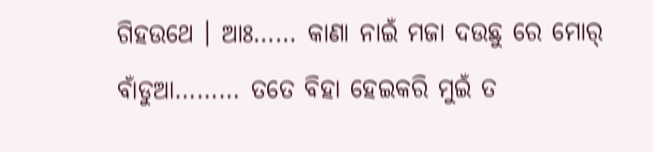ଗିହଉଥେ । ଆଃ…… କାଣା ନାଇଁ ମଜା ଦଉଛୁ ରେ ମୋର୍ ବାଁଡୁଆ……… ତତେ ବିହା ହେଇକରି ମୁଇଁ ତ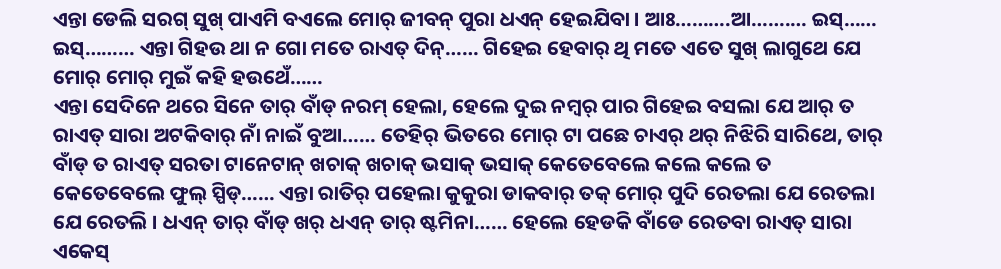ଏନ୍ତା ଡେଲି ସରଗ୍ ସୁଖ୍ ପାଏମି ବଏଲେ ମୋର୍ ଜୀବନ୍ ପୁରା ଧଏନ୍ ହେଇଯିବା । ଆଃ……….ଆ…….… ଇସ୍…… ଇସ୍……… ଏନ୍ତା ଗିହଉ ଥା ନ ଗୋ ମତେ ରାଏତ୍ ଦିନ୍…… ଗିହେଇ ହେବାର୍ ଥି ମତେ ଏତେ ସୁଖ୍ ଲାଗୁଥେ ଯେ ମୋର୍ ମୋର୍ ମୁଇଁ କହି ହଉଥେଁ……
ଏନ୍ତା ସେଦିନେ ଥରେ ସିନେ ତାର୍ ବାଁଡ୍ ନରମ୍ ହେଲା, ହେଲେ ଦୁଇ ନମ୍ବର୍ ପାର ଗିହେଇ ବସଲା ଯେ ଆର୍ ତ ରାଏତ୍ ସାରା ଅଟକିବାର୍ ନାଁ ନାଇଁ ବୁଆ…… ତେହିର୍ ଭିତରେ ମୋର୍ ଟା ପଛେ ଚାଏର୍ ଥର୍ ନିଝିରି ସାରିଥେ, ତାର୍ ବାଁଡ୍ ତ ରାଏତ୍ ସରତା ଟାନେଟାନ୍ ଖଚାକ୍ ଖଚାକ୍ ଭସାକ୍ ଭସାକ୍ କେତେବେଲେ କଲେ କଲେ ତ କେତେବେଲେ ଫୁଲ୍ ସ୍ପିଡ୍…… ଏନ୍ତା ରାତିର୍ ପହେଲା କୁକୁରା ଡାକବାର୍ ତକ୍ ମୋର୍ ପୁଦି ରେତଲା ଯେ ରେତଲା ଯେ ରେତଲି । ଧଏନ୍ ତାର୍ ବାଁଡ୍ ଖର୍ ଧଏନ୍ ତାର୍ ଷ୍ଟମିନା…… ହେଲେ ହେଡକି ବାଁଡେ ରେତବା ରାଏତ୍ ସାରା ଏକେସ୍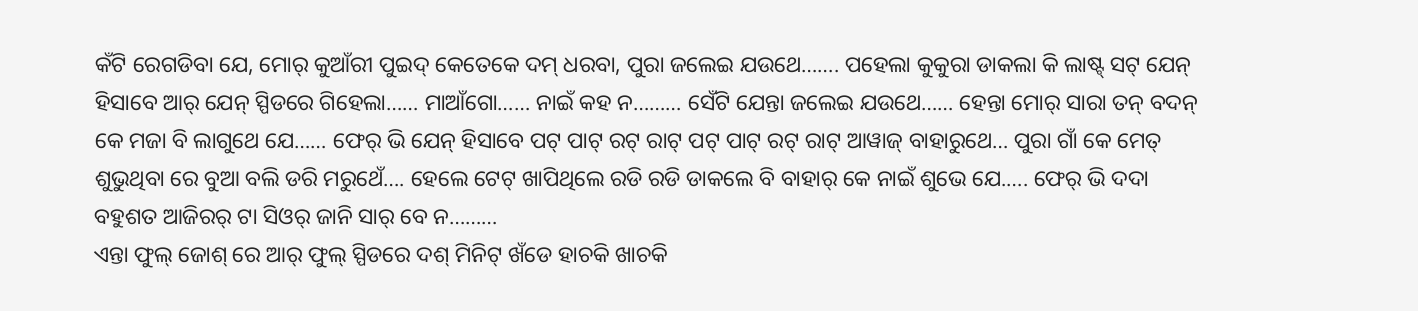କଁଟି ରେଗଡିବା ଯେ, ମୋର୍ କୁଆଁରୀ ପୁଇଦ୍ କେତେକେ ଦମ୍ ଧରବା, ପୁରା ଜଲେଇ ଯଉଥେ……. ପହେଲା କୁକୁରା ଡାକଲା କି ଲାଷ୍ଟ୍ ସଟ୍ ଯେନ୍ ହିସାବେ ଆର୍ ଯେନ୍ ସ୍ପିଡରେ ଗିହେଲା…… ମାଆଁଗୋ…… ନାଇଁ କହ ନ……… ସେଁଟି ଯେନ୍ତା ଜଲେଇ ଯଉଥେ…… ହେନ୍ତା ମୋର୍ ସାରା ତନ୍ ବଦନ୍ କେ ମଜା ବି ଲାଗୁଥେ ଯେ…… ଫେର୍ ଭି ଯେନ୍ ହିସାବେ ପଟ୍ ପାଟ୍ ରଟ୍ ରାଟ୍ ପଟ୍ ପାଟ୍ ରଟ୍ ରାଟ୍ ଆୱାଜ୍ ବାହାରୁଥେ… ପୁରା ଗାଁ କେ ମେତ୍ ଶୁଭୁଥିବା ରେ ବୁଆ ବଲି ଡରି ମରୁଥେଁ…. ହେଲେ ଟେଟ୍ ଖାପିଥିଲେ ରଡି ରଡି ଡାକଲେ ବି ବାହାର୍ କେ ନାଇଁ ଶୁଭେ ଯେ.…. ଫେର୍ ଭି ଦଦା ବହୁଶତ ଆଜିରର୍ ଟା ସିଓର୍ ଜାନି ସାର୍ ବେ ନ………
ଏନ୍ତା ଫୁଲ୍ ଜୋଶ୍ ରେ ଆର୍ ଫୁଲ୍ ସ୍ପିଡରେ ଦଶ୍ ମିନିଟ୍ ଖଁଡେ ହାଚକି ଖାଚକି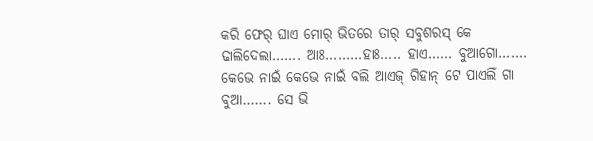କରି ଫେର୍ ଘାଏ ମୋର୍ ଭିତରେ ତାର୍ ସବୁଶରସ୍ କେ ଢାଲିଦେଲା……. ଆଃ………ହାଃ….. ହାଏ…… ବୁଆଗୋ……. କେଭେ ନାଇଁ କେଭେ ନାଇଁ ବଲି ଆଏଜ୍ ଗିହାନ୍ ଟେ ପାଏଲିଁ ଗା ବୁଆ……. ସେ ଭି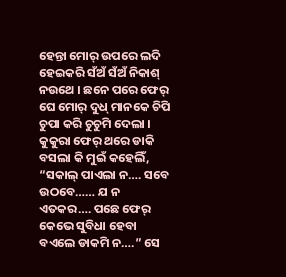ହେନ୍ତା ମୋର୍ ଉପରେ ଲଦି ହେଇକରି ସଁଅଁ ସଁଅଁ ନିକାଶ୍ ନଉଥେ । ଛନେ ପରେ ଫେର୍ ଘେ ମୋର୍ ଦୁଧ୍ ମାନକେ ଚିପି ଚୁପା କରି ଚୁଚୁମି ଦେଲା । କୁକୁରା ଫେର୍ ଥରେ ଡାକି ବସଲା କି ମୁଇଁ କହେଲିଁ, “ସକାଲ୍ ପାଏଲା ନ…. ସବେ ଉଠବେ…… ଯ ନ ଏତକର…. ପଛେ ଫେର୍ କେଭେ ସୁବିଧା ହେବା ବଏଲେ ଡାକମି ନ….” ସେ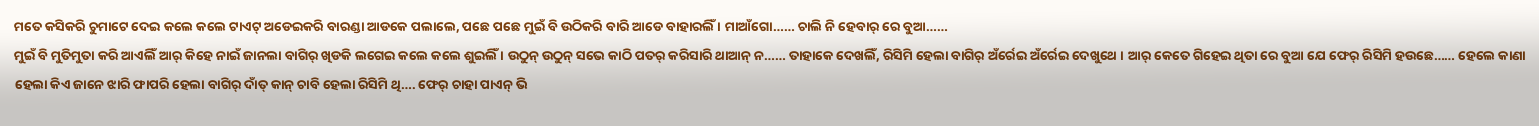ମତେ କସିକରି ଚୁମାଟେ ଦେଇ କଲେ କଲେ ଟାଏଟ୍ ଅଡେଇକରି ବାରଣ୍ଡା ଆଡକେ ପଲାଲେ, ପଛେ ପଛେ ମୁଇଁ ବି ଉଠିକରି ବାରି ଆଡେ ବାହାରଲିଁ । ମାଆଁଗୋ…… ଚାଲି ନି ହେବାର୍ ରେ ବୁଆ……
ମୁଇଁ ବି ମୁତିମୁତା କରି ଆଏଲିଁ ଆର୍ କିହେ ନାଇଁ ଜାନଲା ବାଗିର୍ ଖିଡକି ଲଗେଇ କଲେ କଲେ ଶୁଇଲିଁ । ଉଠୁନ୍ ଉଠୁନ୍ ସଭେ କାଠି ପତର୍ କରିସାରି ଥାଆନ୍ ନ…… ତାହାକେ ଦେଖଲିଁ, ରିସିମି ହେଲା ବାଗିର୍ ଅଁର୍ରେଇ ଅଁର୍ରେଇ ଦେଖୁଥେ । ଆର୍ କେତେ ଗିହେଇ ଥିତା ରେ ବୁଆ ଯେ ଫେର୍ ରିସିମି ହଉଛେ…… ହେଲେ କାଣା ହେଲା କିଏ ଜାନେ ଝାରି ଫାପରି ହେଲା ବାଗିର୍ ଦାଁତ୍ କାନ୍ ଚାବି ହେଲା ରିସିମି ଥି…. ଫେର୍ ଚାହା ପାଏନ୍ ଭି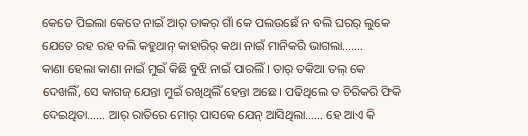କେତେ ପିଇଲା କେତେ ନାଇଁ ଆର୍ ତାକର୍ ଗାଁ କେ ପଲଉଛେଁ ନ ବଲି ଘରର୍ ଲୁକେ ଯେତେ ରହ ରହ ବଲି କହୁଥାନ୍ କାହାରିର୍ କଥା ନାଇଁ ମାନିକରି ଭାଗଲା…….
କାଣା ହେଲା କାଣା ନାଇଁ ମୁଇଁ କିଛି ବୁଝି ନାଇଁ ପାରଲିଁ । ତାର୍ ତକିଆ ତଲ୍ କେ ଦେଖଲିଁ, ସେ କାଗଜ୍ ଯେନ୍ତା ମୁଇଁ ରଖିଥିଲିଁ ହେନ୍ତା ଅଛେ । ପଢିଥିଲେ ତ ଚିରିକରି ଫିକି ଦେଇଥିତା…… ଆର୍ ରାତିରେ ମୋର୍ ପାସକେ ଯେନ୍ ଆସିଥିଲା…… ହେ ଆଏ କି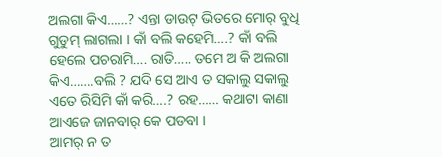ଅଲଗା କିଏ……? ଏନ୍ତା ଡାଉଟ୍ ଭିତରେ ମୋର୍ ବୁଧି ଗୁଡୁମ୍ ଲାଗଲା । କାଁ ବଲି କହେମି….? କାଁ ବଲି ହେଲେ ପଚରାମି…. ରାତି….. ତମେ ଅ କି ଅଲଗା କିଏ…….ବଲି ? ଯଦି ସେ ଆଏ ତ ସକାଲୁ ସକାଲୁ ଏତେ ରିସିମି କାଁ କରି….? ରହ…… କଥାଟା କାଣା ଆଏଜେ ଜାନବାର୍ କେ ପଡବା ।
ଆମର୍ ନ ତ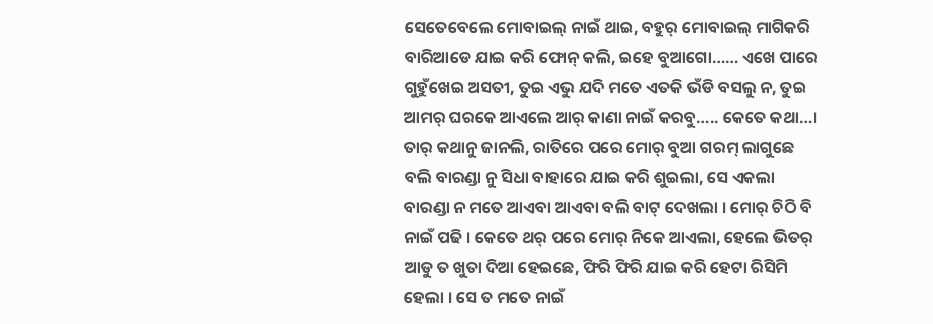ସେତେବେଲେ ମୋବାଇଲ୍ ନାଇଁ ଥାଇ, ବହୁର୍ ମୋବାଇଲ୍ ମାଗିକରି ବାରିଆଡେ ଯାଇ କରି ଫୋନ୍ କଲି, ଇହେ ବୁଆଗୋ…… ଏଖେ ପାରେ ଗୁହୁଁଖେଇ ଅସତୀ, ତୁଇ ଏଭୁ ଯଦି ମତେ ଏତକି ଭଁଡି ବସଲୁ ନ, ତୁଇ ଆମର୍ ଘରକେ ଆଏଲେ ଆର୍ କାଣା ନାଇଁ କରବୁ….. କେତେ କଥା…। ତାର୍ କଥାନୁ ଜାନଲି, ରାତିରେ ପରେ ମୋର୍ ବୁଆ ଗରମ୍ ଲାଗୁଛେ ବଲି ବାରଣ୍ଡା ନୁ ସିଧା ବାହାରେ ଯାଇ କରି ଶୁଇଲା, ସେ ଏକଲା ବାରଣ୍ଡା ନ ମତେ ଆଏବା ଆଏବା ବଲି ବାଟ୍ ଦେଖଲା । ମୋର୍ ଚିଠି ବି ନାଇଁ ପଢି । କେତେ ଥର୍ ପରେ ମୋର୍ ନିକେ ଆଏଲା, ହେଲେ ଭିତର୍ ଆଡୁ ତ ଖୁତା ଦିଆ ହେଇଛେ, ଫିରି ଫିରି ଯାଇ କରି ହେଟା ରିସିମି ହେଲା । ସେ ତ ମତେ ନାଇଁ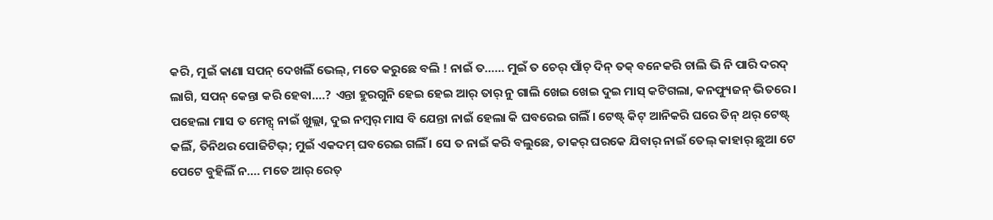କରି, ମୁଇଁ କାଣା ସପନ୍ ଦେଖଲିଁ ଭେଲ୍, ମତେ କରୁଛେ ବଲି ! ନାଇଁ ତ…… ମୁଇଁ ତ ଚେର୍ ପାଁଚ୍ ଦିନ୍ ତକ୍ ବନେକରି ଚାଲି ଭି ନି ପାରି ଦରଦ୍ ଲାଗି, ସପନ୍ କେନ୍ତା କରି ହେବା….? ଏନ୍ତା ହୁରଗୁନି ହେଇ ହେଇ ଆର୍ ତାର୍ ନୁ ଗାଲି ଖେଇ ଖେଇ ଦୁଇ ମାସ୍ କଟିଗଲା, କନଫ୍ୟୁଜନ୍ ଭିତରେ । ପହେଲା ମାସ ତ ମେନ୍ସ୍ ନାଇଁ ଖୁଲ୍ଲା, ଦୁଇ ନମ୍ବର୍ ମାସ ବି ଯେନ୍ତା ନାଇଁ ହେଲା କି ଘବରେଇ ଗଲିଁ । ଟେଷ୍ଟ୍ କିଟ୍ ଆନିକରି ଘରେ ତିନ୍ ଥର୍ ଟେଷ୍ଟ୍ କଲିଁ, ତିନିଥର ପୋଜିଟିଭ୍; ମୁଇଁ ଏକଦମ୍ ଘବରେଇ ଗଲିଁ । ସେ ତ ନାଇଁ କରି ବଲୁଛେ, ତାକର୍ ଘରକେ ଯିବାର୍ ନାଇଁ ତେଲ୍ କାହାର୍ ଛୁଆ ଟେ ପେଟେ ବୁହିଲିଁ ନ…. ମତେ ଆର୍ ରେତ୍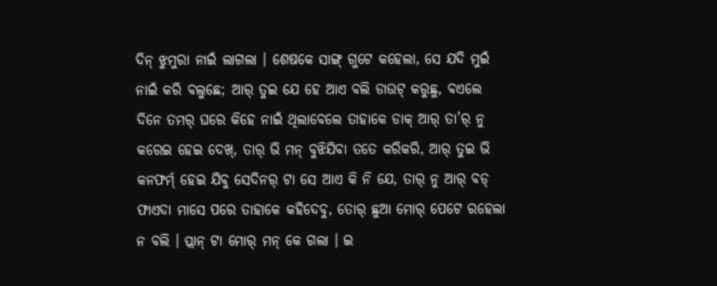ଦିନ୍ ଝୁମୁରା ନାଇଁ ଲାଗଲା । ଶେଷକେ ସାଙ୍ଗ୍ ଗୁଟେ କହେଲା, ସେ ଯଦି ମୁଇଁ ନାଇଁ କରି ବଲୁଛେ; ଆର୍ ତୁଇ ଯେ ହେ ଆଏ ବଲି ଡାଉଟ୍ କରୁଛୁ, ବଏଲେ ଦିନେ ତମର୍ ଘରେ କିହେ ନାଇଁ ଥିଲାବେଲେ ତାହାକେ ଡାକ୍ ଆର୍ ତା’ର୍ ନୁ କରେଇ ହେଇ ଦେଖ୍, ତାର୍ ଭି ମନ୍ ବୁଝିଯିବା ତତେ କରିକରି, ଆର୍ ତୁଇ ଭି କନଫର୍ମ୍ ହେଇ ଯିବୁ ସେଦିନର୍ ଟା ସେ ଆଏ କି ନି ଯେ, ତାର୍ ନୁ ଆର୍ ବଡ୍ ଫାଏଦା ମାସେ ପରେ ତାହାକେ କହିଦେବୁ, ତୋର୍ ଛୁଆ ମୋର୍ ପେଟେ ରହେଲା ନ ବଲି । ପ୍ଲାନ୍ ଟା ମୋର୍ ମନ୍ କେ ଗଲା । ଇ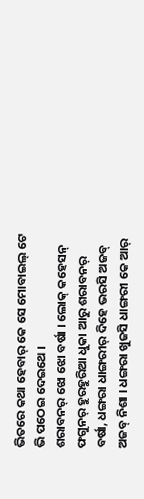ଭିତରେ କଥା ହେବାର୍ କେ ସେ ମୋବାଇଲ୍ ଟେ ଭି ପଠେଇ ଦେଇଥେ ।
ଶରାବନର୍ ଝୋ ଝୋ ବର୍ଷା । ଲୋକ୍ କହେସନ୍ ଫଗୁନର୍ ହୁରହୁରିଆ ଧୁକା ଆରୁ ଶରାବନର୍ ବର୍ଷା, ଧଙ୍ଗରା ଧାଙ୍ଗରୀର୍ ଦିହେ ଭରସି ଅଜବ୍ ଅଜବ୍ ନିଶା । ଧଙ୍ଗରା ଖୁଜସି ଧାଙ୍ଗରୀ କେ ଆର୍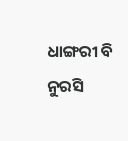ଧାଙ୍ଗରୀ ବି ନୁରସି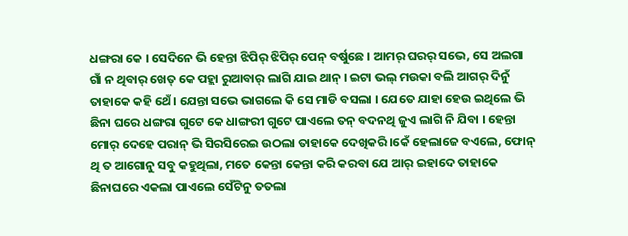ଧଙ୍ଗରା କେ । ସେଦିନେ ଭି ହେନ୍ତା ଝିପିର୍ ଝିପିର୍ ପେନ୍ ବର୍ଷୁଛେ । ଆମର୍ ଘରର୍ ସଭେ, ସେ ଅଲଗା ଗାଁ ନ ଥିବାର୍ ଖେତ୍ କେ ପହ୍ଲା ରୁଆବାର୍ ଲାଗି ଯାଇ ଥାନ୍ । ଇଟା ଭଲ୍ ମଉକା ବଲି ଆଗର୍ ଦିନୁଁ ତାହାକେ କହି ଥେଁ । ଯେନ୍ତା ସଭେ ଭାଗଲେ କି ସେ ମାଡି ବସଲା । ଯେତେ ଯାହା ହେଉ ଇଥିଲେ ଭି ଛିନା ଘରେ ଧଙ୍ଗରା ଗୁଟେ କେ ଧାଙ୍ଗରୀ ଗୁଟେ ପାଏଲେ ତନ୍ ବଦନଥି ଜୁଏ ଲାଗି ନି ଯିବା । ହେନ୍ତା ମୋର୍ ଦେହେ ପରାନ୍ ଭି ସିରସିରେଇ ଉଠଲା ତାହାକେ ଦେଖିକରି ।କେଁ ହେଲାଜେ ବଏଲେ, ଫୋନ୍ ଥି ତ ଆଗୋନୁ ସବୁ କହୁଥିଲା, ମତେ କେନ୍ତା କେନ୍ତା କରି କରବା ଯେ ଆର୍ ଇହାଦେ ତାହାକେ ଛିନାଘରେ ଏକଲା ପାଏଲେ ସେଁଟିନୁ ତତଲା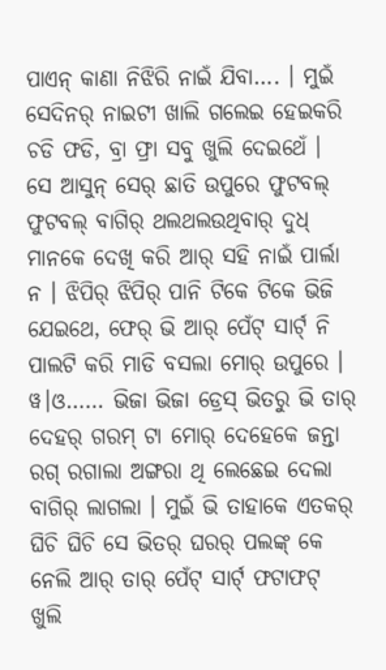ପାଏନ୍ କାଣା ନିଝିରି ନାଇଁ ଯିବା…. । ମୁଇଁ ସେଦିନର୍ ନାଇଟୀ ଖାଲି ଗଲେଇ ହେଇକରି ଚଡି ଫଡି, ବ୍ରା ଫ୍ରା ସବୁ ଖୁଲି ଦେଇଥେଁ । ସେ ଆସୁନ୍ ସେର୍ ଛାତି ଉପୁରେ ଫୁଟବଲ୍ ଫୁଟବଲ୍ ବାଗିର୍ ଥଲଥଲଉଥିବାର୍ ଦୁଧ୍ ମାନକେ ଦେଖି କରି ଆର୍ ସହି ନାଇଁ ପାର୍ଲା ନ । ଝିପିର୍ ଝିପିର୍ ପାନି ଟିକେ ଟିକେ ଭିଜି ଯେଇଥେ, ଫେର୍ ଭି ଆର୍ ପେଁଟ୍ ସାର୍ଟ୍ ନି ପାଲଟି କରି ମାଡି ବସଲା ମୋର୍ ଉପୁରେ । ୱ।ଓ…… ଭିଜା ଭିଜା ଡ୍ରେସ୍ ଭିତରୁ ଭି ତାର୍ ଦେହର୍ ଗରମ୍ ଟା ମୋର୍ ଦେହେକେ ଜନ୍ତା ରଗ୍ ରଗାଲା ଅଙ୍ଗରା ଥି ଲେଛେଇ ଦେଲା ବାଗିର୍ ଲାଗଲା । ମୁଇଁ ଭି ତାହାକେ ଏତକର୍ ଘିଚି ଘିଚି ସେ ଭିତର୍ ଘରର୍ ପଲଙ୍କ୍ କେ ନେଲି ଆର୍ ତାର୍ ପେଁଟ୍ ସାର୍ଟ୍ ଫଟାଫଟ୍ ଖୁଲି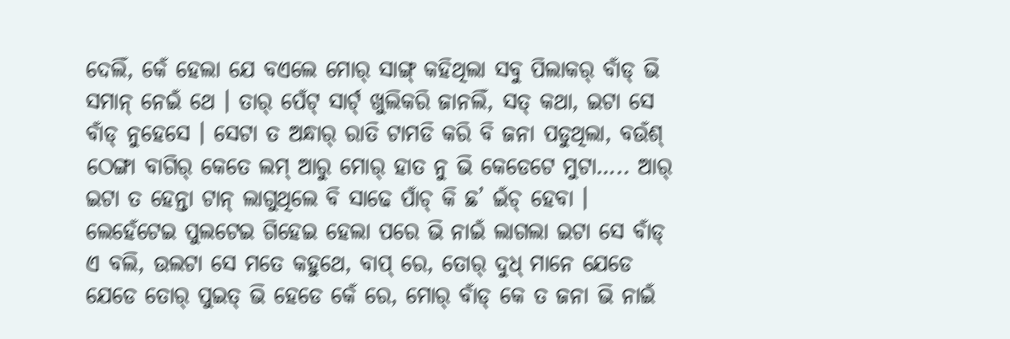ଦେଲିଁ, କେଁ ହେଲା ଯେ ବଏଲେ ମୋର୍ ସାଙ୍ଗ୍ କହିଥିଲା ସବୁ ପିଲାକର୍ ବାଁଡ୍ ଭି ସମାନ୍ ନେଇଁ ଥେ । ତାର୍ ପେଁଟ୍ ସାର୍ଟ୍ ଖୁଲିକରି ଜାନଲିଁ, ସତ୍ କଥା, ଇଟା ସେ ବାଁଡ୍ ନୁହେସେ । ସେଟା ତ ଅନ୍ଧାର୍ ରାତି ଟାମଡି କରି ବି ଜନା ପଡୁଥିଲା, ବଉଁଶ୍ ଠେଙ୍ଗା ବାଗିର୍ କେତେ ଲମ୍ ଆରୁ ମୋର୍ ହାତ ନୁ ଭି କେଡେଟେ ମୁଟା….. ଆର୍ ଇଟା ତ ହେନ୍ତା ଟାନ୍ ଲାଗୁଥିଲେ ବି ସାଢେ ପାଁଚ୍ କି ଛ’ ଇଁଚ୍ ହେବା । ଲେହେଁଟେଇ ପୁଲଟେଇ ଗିହେଇ ହେଲା ପରେ ଭି ନାଇଁ ଲାଗଲା ଇଟା ସେ ବାଁଡ୍ ଏ ବଲି, ଉଲଟା ସେ ମତେ କହୁଥେ, ବାପ୍ ରେ, ତୋର୍ ଦୁଧ୍ ମାନେ ଯେଡେ ଯେଡେ ତୋର୍ ପୁଇତ୍ ଭି ହେଡେ କେଁ ରେ, ମୋର୍ ବାଁଡ୍ କେ ତ ଜନା ଭି ନାଇଁ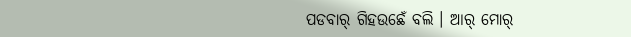ପଡବାର୍ ଗିହଉଛେଁ ବଲି । ଆର୍ ମୋର୍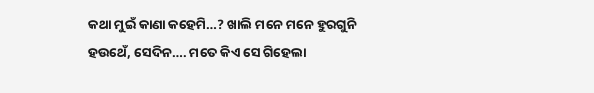କଥା ମୁଇଁ କାଣା କହେମି…? ଖାଲି ମନେ ମନେ ହୁରଗୁନି ହଉଥେଁ, ସେଦିନ…. ମତେ କିଏ ସେ ଗିହେଲା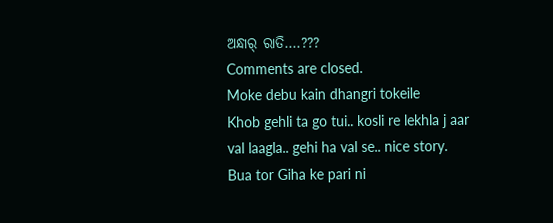ଅନ୍ଧାର୍ ରାତି….???
Comments are closed.
Moke debu kain dhangri tokeile
Khob gehli ta go tui.. kosli re lekhla j aar val laagla.. gehi ha val se.. nice story.
Bua tor Giha ke pari ni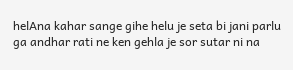helAna kahar sange gihe helu je seta bi jani parlu ga andhar rati ne ken gehla je sor sutar ni na